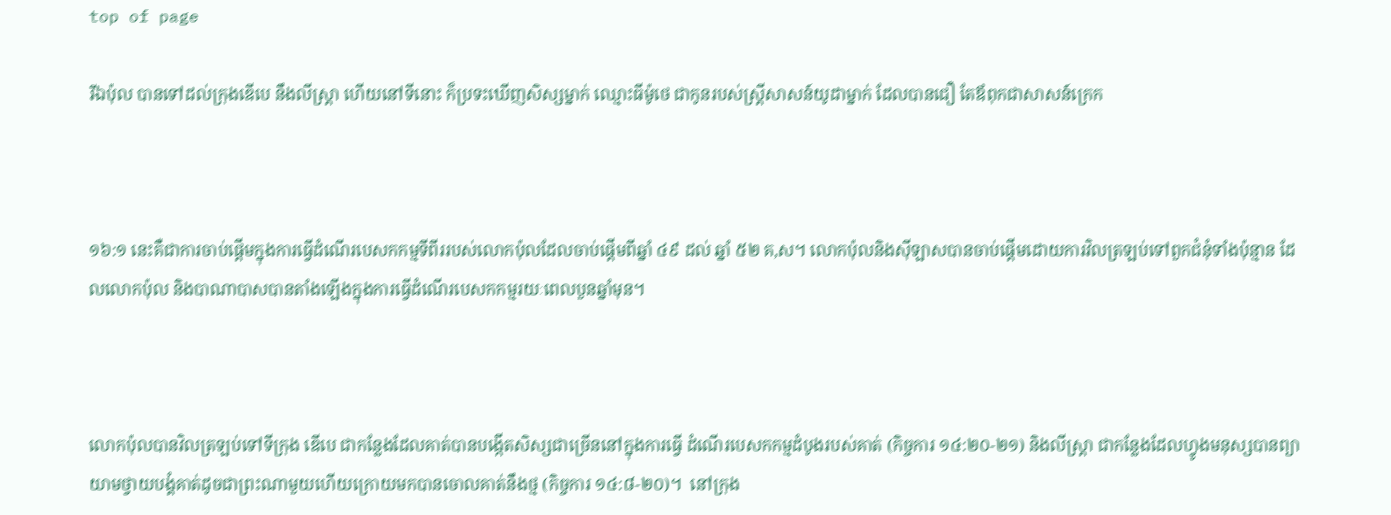top of page

រីឯប៉ុល បានទៅដល់ក្រុងឌើបេ នឹងលីស្ត្រា ហើយនៅទីនោះ ក៏ប្រទះឃើញសិស្សម្នាក់ ឈ្មោះធីម៉ូថេ ជាកូនរបស់ស្ត្រីសាសន៍យូដាម្នាក់ ដែលបានជឿ តែឪពុកជាសាសន៍ក្រេក



១៦:១ នេះគឺជាការចាប់ផ្តើមក្នុងការធ្វើដំណើរបេសកកម្មទីពីររបស់លោកប៉ុលដែលចាប់ផ្តើមពីឆ្នាំ ៤៩ ដល់ ឆ្នាំ ៥២ គ,ស។ លោកប៉ុលនិងស៊ីឡាសបានចាប់ផ្តើមដោយការវិលត្រឡប់ទៅពួកជំនុំទាំងប៉ុន្មាន ដែលលោកប៉ុល និងបាណាបាសបានតាំងឡើងក្នុងការធ្វើដំណើរបេសកកម្មរយៈពេលបួនឆ្នាំមុន។



លោកប៉ុលបានវិលត្រឡប់ទៅទីក្រុង ឌើបេ ជាកន្លែងដែលគាត់បានបង្កើតសិស្សជាច្រើននៅក្នុងការធ្វើ ដំណើរបេសកកម្មដំបូងរបស់គាត់ (កិច្ចការ ១៤:២០-២១) និងលីស្រ្តា ជាកន្លែងដែលហ្វូងមនុស្សបានព្យា យាមថ្វាយបង្គំគាត់ដូចជាព្រះណាមួយហើយក្រោយមកបានចោលគាត់នឹងថ្ម (កិច្ចការ ១៤:៨-២០)។  នៅក្រុង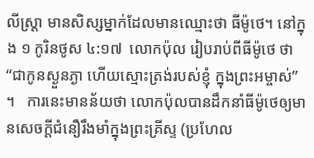លីស្រ្តា មានសិស្សម្នាក់ដែលមានឈ្មោះថា ធីម៉ូថេ។ នៅក្នុង ១ កូរិនថូស ៤:១៧  លោកប៉ុល រៀបរាប់ពីធីម៉ូថេ ថា “ជាកូនស្ងួនភ្ងា ហើយស្មោះត្រង់របស់ខ្ញុំ ក្នុងព្រះអម្ចាស់” ។   ការនេះមានន័យថា លោកប៉ុលបានដឹកនាំធីម៉ូថេឲ្យមានសេចក្តីជំនឿរឹងមាំក្នុងព្រះគ្រីស្ទ (ប្រហែល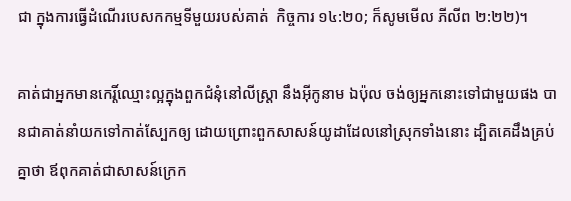ជា ក្នុងការធ្វើដំណើរបេសកកម្មទីមួយរបស់គាត់  កិច្ចការ ១៤:២០; ក៏សូមមើល ភីលីព ២:២២)។

គាត់ជាអ្នកមានកេរ្តិ៍ឈ្មោះល្អក្នុងពួកជំនុំនៅលីស្ត្រា នឹងអ៊ីកូនាម ឯប៉ុល ចង់ឲ្យអ្នកនោះទៅជាមួយផង បានជាគាត់នាំយកទៅកាត់ស្បែកឲ្យ ដោយព្រោះពួកសាសន៍យូដាដែលនៅស្រុកទាំងនោះ ដ្បិតគេដឹងគ្រប់គ្នាថា ឪពុកគាត់ជាសាសន៍ក្រេក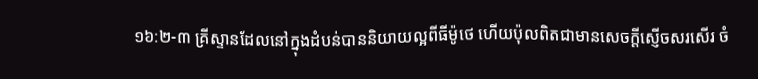១៦:២-៣ គ្រីស្ទានដែលនៅក្នុងដំបន់បាននិយាយល្អពីធីម៉ូថេ ហើយប៉ុលពិតជាមានសេចក្តីស្ញើចសរសើរ ចំ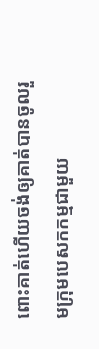ពោះគាត់ហើយចង់ឲ្យគាត់បានចូលរួមក្រុមបេសកកម្មជាមួយ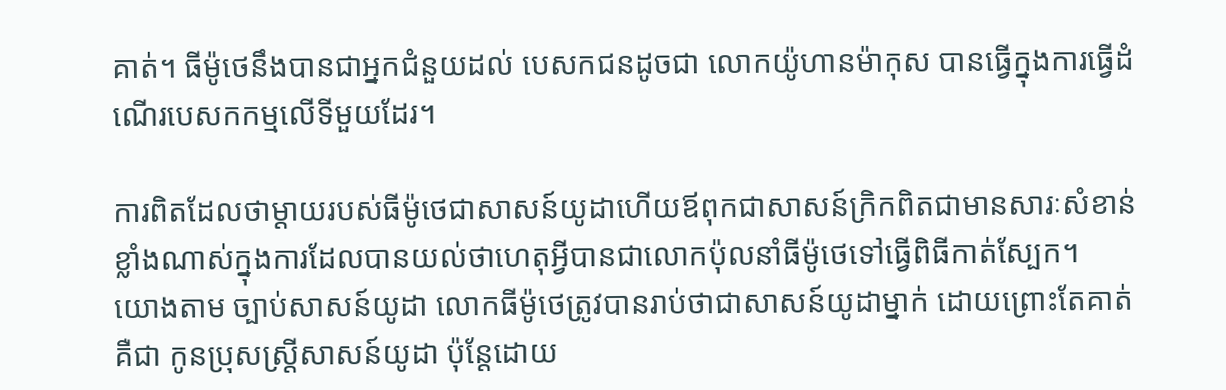គាត់។ ធីម៉ូថេនឹងបានជាអ្នកជំនួយដល់ បេសកជនដូចជា លោកយ៉ូហានម៉ាកុស បានធ្វើក្នុងការធ្វើដំណើរបេសកកម្មលើទីមួយដែរ។

ការពិតដែលថាម្តាយរបស់ធីម៉ូថេជាសាសន៍យូដាហើយឪពុកជាសាសន៍ក្រិកពិតជាមានសារៈសំខាន់ខ្លាំងណាស់ក្នុងការដែលបានយល់ថាហេតុអ្វីបានជាលោកប៉ុលនាំធីម៉ូថេទៅធ្វើពិធីកាត់ស្បែក។  យោងតាម ច្បាប់សាសន៍យូដា លោកធីម៉ូថេត្រូវបានរាប់ថាជាសាសន៍យូដាម្នាក់ ដោយព្រោះតែគាត់គឺជា កូនប្រុសស្រ្តីសាសន៍យូដា ប៉ុន្តែដោយ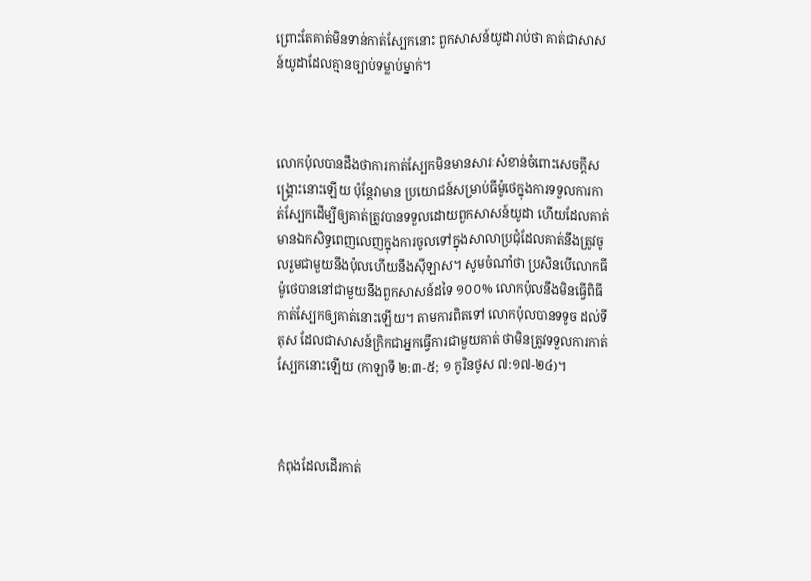ព្រោះតែគាត់មិនទាន់កាត់ស្បែកនោះ ពួកសាសន៍យូដារាប់ថា គាត់ជាសាសន៍យូដាដែលគ្មានច្បាប់ទម្លាប់ម្នាក់។



លោកប៉ុលបានដឹងថាការកាត់ស្បែកមិនមានសារៈសំខាន់ចំពោះសេចក្តីសង្រ្គោះនោះឡើយ ប៉ុន្តែវាមាន ប្រយោជន៍សម្រាប់ធីម៉ូថេក្នុងការទទួលការកាត់ស្បែកដើម្បីឲ្យគាត់ត្រូវបានទទួលដោយពួកសាសន៍យូដា ហើយដែលគាត់មានឯកសិទ្ធពេញលេញក្នុងការចូលទៅក្នុងសាលាប្រជុំដែលគាត់នឹងត្រូវចូលរួមជាមួយនឹងប៉ុលហើយនឹងស៊ីឡាស។ សូមចំណាំថា ប្រសិនបើលោកធីម៉ូថេបាននៅជាមួយនឹងពួកសាសន៍ដទៃ ១០០% លោកប៉ុលនឹងមិនធ្វើពិធីកាត់ស្បែកឲ្យគាត់នោះឡើយ។ តាមការពិតទៅ លោកប៉ុលបានទទូច ដល់ទីតុស ដែលជាសាសន៍ក្រិកជាអ្នកធ្វើការជាមួយគាត់ ថាមិនត្រូវទទួលការកាត់ស្បែកនោះឡើយ (កាឡាទី ២:៣-៥; ១ កូរិនថូស ៧:១៧-២៤)។



កំពុងដែលដើរកាត់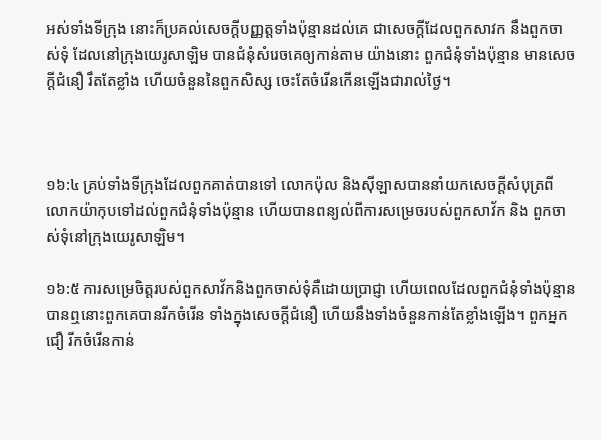អស់ទាំងទីក្រុង នោះក៏ប្រគល់សេចក្ដីបញ្ញត្តទាំងប៉ុន្មានដល់គេ ជាសេចក្ដីដែលពួកសាវក នឹងពួកចាស់‌ទុំ ដែលនៅក្រុងយេរូ‌សាឡិម បានជំនុំសំរេចគេឲ្យកាន់តាម យ៉ាងនោះ ពួកជំនុំទាំងប៉ុន្មាន មានសេចក្ដីជំនឿ រឹត‌តែខ្លាំង ហើយចំនួននៃពួកសិស្ស ចេះតែចំរើនកើនឡើងជារាល់ថ្ងៃ។



១៦:៤ គ្រប់ទាំងទីក្រុងដែលពួកគាត់បានទៅ លោកប៉ុល និងស៊ីឡាសបាននាំយកសេចក្តីសំបុត្រពី លោកយ៉ាកុបទៅដល់ពួកជំនុំទាំងប៉ុន្មាន ហើយបានពន្យល់ពីការសម្រេចរបស់ពួកសាវ័ក និង ពួកចាស់ទុំនៅក្រុងយេរូសាឡិម។

១៦:៥ ការសម្រេចិត្តរបស់ពួកសាវ័កនិងពួកចាស់ទុំគឺដោយប្រាជ្ញា ហើយពេលដែលពួកជំនុំទាំងប៉ុន្មាន បានឮនោះពួកគេបានរីកចំរើន ទាំងក្នុងសេចក្តីជំនឿ ហើយនឹងទាំងចំនួនកាន់តែខ្លាំងឡើង។ ពួកអ្នកជឿ រីកចំរើនកាន់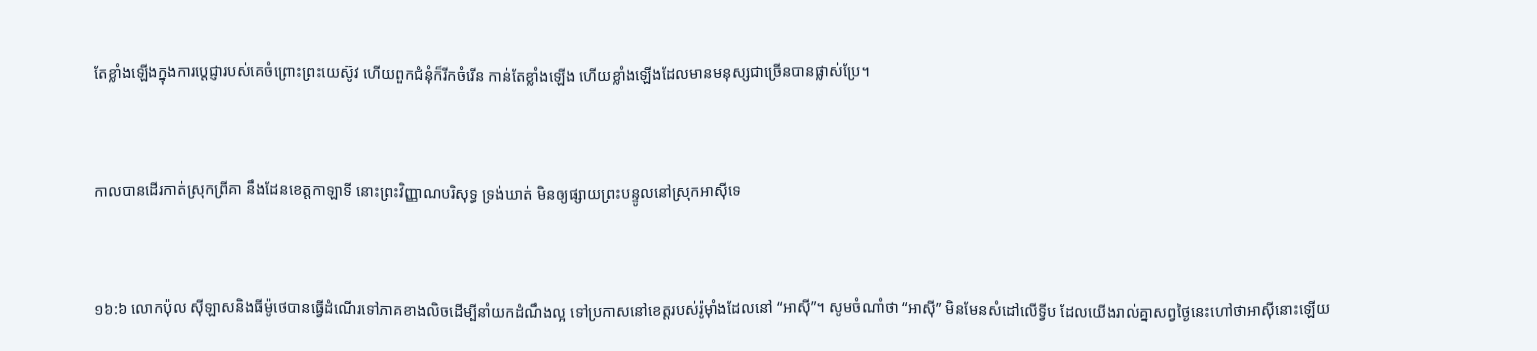តែខ្លាំងឡើងក្នុងការប្តេជ្ញារបស់គេចំព្រោះព្រះយេស៊ូវ ហើយពួកជំនុំក៏រីកចំរើន កាន់តែខ្លាំងឡើង ហើយខ្លាំងឡើងដែលមានមនុស្សជាច្រើនបានផ្លាស់ប្រែ។



កាលបានដើរកាត់ស្រុកព្រីគា នឹងដែនខេត្តកាឡាទី នោះព្រះ‌វិញ្ញាណបរិសុទ្ធ ទ្រង់ឃាត់ មិនឲ្យផ្សាយព្រះ‌បន្ទូលនៅស្រុកអាស៊ីទេ



១៦:៦ លោកប៉ុល ស៊ីឡាសនិងធីម៉ូថេបានធ្វើដំណើរទៅភាគខាងលិចដើម្បីនាំយកដំណឹងល្អ ទៅប្រកាសនៅខេត្តរបស់រ៉ូម៉ាំងដែលនៅ “អាស៊ី”។ សូមចំណាំថា “អាស៊ី” មិនមែនសំដៅលើទ្វីប ដែលយើងរាល់គ្នាសព្វថ្ងៃនេះហៅថាអាស៊ីនោះឡើយ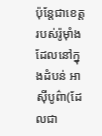ប៉ុន្តែជាខេត្តរបស់រ៉ូម៉ាំងដែលនៅក្នុងដំបន់ អាស៊ីបូព៌ា(ដែលជា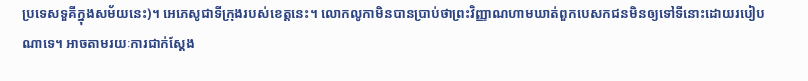ប្រទេសទួគីក្នុងសម័យនេះ)។ អេភេសូជាទីក្រុងរបស់ខេត្តនេះ។ លោកលូកាមិនបានប្រាប់ថាព្រះវិញ្ញាណហាមឃាត់ពួកបេសកជនមិនឲ្យទៅទីនោះដោយរបៀបណាទេ។ អាចតាមរយៈការជាក់ស្តែង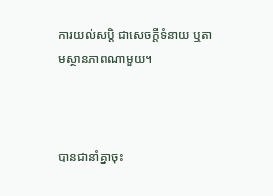ការយល់សប្តិ ជាសេចក្តីទំនាយ ឬតាមស្ថានភាពណាមួយ។



បានជានាំគ្នាចុះ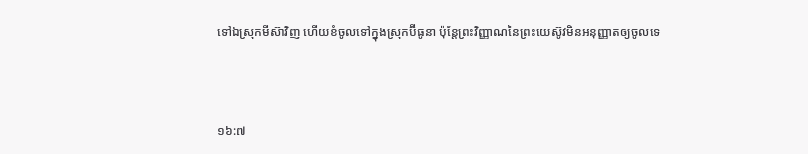ទៅឯស្រុកមីស៊ាវិញ ហើយខំចូលទៅក្នុងស្រុកប៊ីធូនា ប៉ុន្តែព្រះ‌វិញ្ញាណនៃព្រះ‌យេស៊ូវមិនអនុញ្ញាតឲ្យចូលទេ



១៦:៧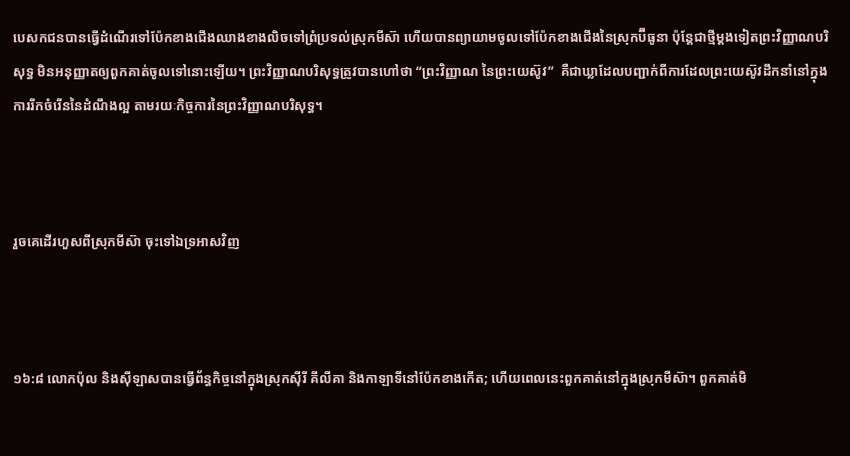បេសកជនបានធ្វើដំណើរទៅប៉ែកខាងជើងឈាងខាងលិចទៅព្រំប្រទល់ស្រុកមីស៊ា ហើយបានព្យាយាមចូលទៅប៉ែកខាងជើងនៃស្រុកប៊ីធូនា ប៉ុន្តែជាថ្មីម្តងទៀតព្រះវិញ្ញាណបរិសុទ្ធ មិនអនុញ្ញាតឲ្យពួកគាត់ចូលទៅនោះឡើយ។ ព្រះវិញ្ញាណបរិសុទ្ធត្រូវបានហៅថា “ព្រះវិញ្ញាណ នៃព្រះយេស៊ូវ”  គឺជាឃ្លាដែលបញ្ជាក់ពីការដែលព្រះយេស៊ូវដឹកនាំនៅក្នុងការរីកចំរើននៃដំណឹងល្អ តាមរយៈកិច្ចការនៃព្រះវិញ្ញាណបរិសុទ្ធ។



រួចគេដើរហួសពីស្រុកមីស៊ា ចុះទៅឯទ្រអាសវិញ



១៦:៨ លោកប៉ុល និងស៊ីឡាសបានធ្វើព័ន្ធកិច្ចនៅក្នុងស្រុកស៊ីរី គីលីគា និងកាឡាទីនៅប៉ែកខាងកើត; ហើយពេលនេះពួកគាត់នៅក្នុងស្រុកមីស៊ា។ ពួកគាត់មិ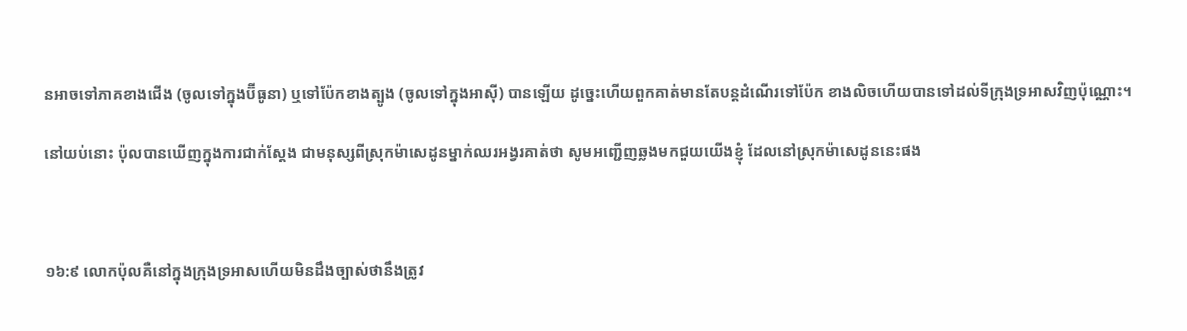នអាចទៅភាគខាងជើង (ចូលទៅក្នុងប៊ីធូនា) ឬទៅប៉ែកខាងត្បូង (ចូលទៅក្នុងអាស៊ី) បានឡើយ ដូច្នេះហើយពួកគាត់មានតែបន្តដំណើរទៅប៉ែក ខាងលិចហើយបានទៅដល់ទីក្រុងទ្រអាសវិញប៉ុណ្ណោះ។

នៅយប់នោះ ប៉ុលបានឃើញក្នុងការជាក់ស្តែង ជាមនុស្សពីស្រុកម៉ាសេដូនម្នាក់ឈរអង្វរគាត់ថា សូមអញ្ជើញឆ្លងមកជួយយើងខ្ញុំ ដែលនៅស្រុកម៉ាសេដូននេះផង



១៦:៩ លោកប៉ុលគឺនៅក្នុងក្រុងទ្រអាសហើយមិនដឹងច្បាស់ថានឹងត្រូវ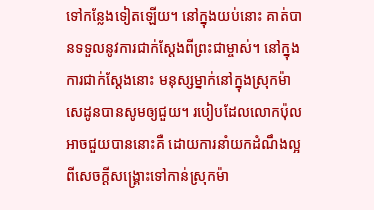ទៅកន្លែងទៀតឡើយ។ នៅក្នុងយប់នោះ គាត់បានទទួលនូវការជាក់ស្តែងពីព្រះជាម្ចាស់។ នៅក្នុងការជាក់ស្តែងនោះ មនុស្សម្នាក់នៅក្នុងស្រុកម៉ាសេដូនបានសូមឲ្យជួយ។ របៀបដែលលោកប៉ុលអាចជួយបាននោះគឺ ដោយការនាំយកដំណឹងល្អពីសេចក្តីសង្រ្គោះទៅកាន់ស្រុកម៉ា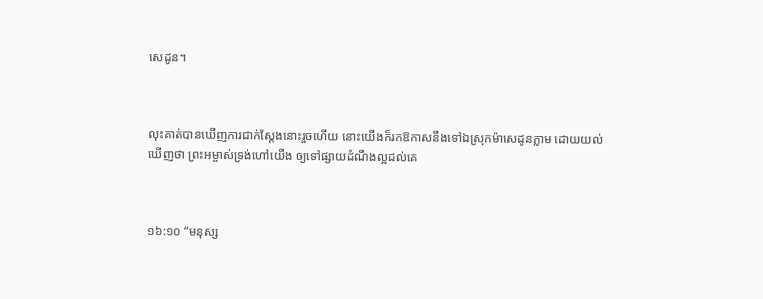សេដូន។



លុះគាត់បានឃើញការជាក់ស្តែងនោះរួចហើយ នោះយើងក៏រកឱកាសនឹងទៅឯស្រុកម៉ាសេដូនភ្លាម ដោយយល់ឃើញថា ព្រះ‌អម្ចាស់ទ្រង់ហៅយើង ឲ្យទៅផ្សាយដំណឹងល្អដល់គេ



១៦:១០ “មនុស្ស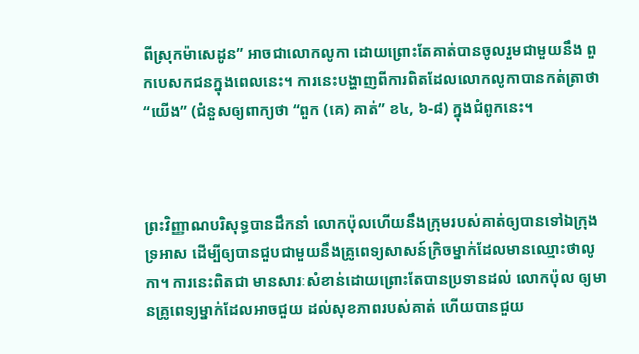ពីស្រុកម៉ាសេដូន” អាចជាលោកលូកា ដោយព្រោះតែគាត់បានចូលរួមជាមួយនឹង ពួកបេសកជនក្នុងពេលនេះ។ ការនេះបង្ហាញពីការពិតដែលលោកលូកាបានកត់ត្រាថា “យើង” (ជំនួសឲ្យពាក្យថា “ពួក (គេ) គាត់” ខ៤, ៦-៨) ក្នុងជំពូកនេះ។



ព្រះវិញ្ញាណបរិសុទ្ធបានដឹកនាំ លោកប៉ុលហើយនឹងក្រុមរបស់គាត់ឲ្យបានទៅឯក្រុងទ្រអាស ដើម្បីឲ្យបានជួបជាមួយនឹងគ្រូពេទ្យសាសន៍ក្រិចម្នាក់ដែលមានឈ្មោះថាលូកា។ ការនេះពិតជា មានសារៈសំខាន់ដោយព្រោះតែបានប្រទានដល់ លោកប៉ុល ឲ្យមានគ្រូពេទ្យម្នាក់ដែលអាចជួយ ដល់សុខភាពរបស់គាត់ ហើយបានជួយ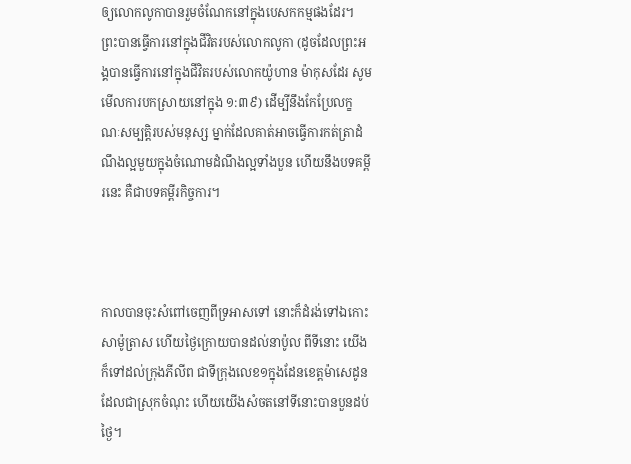ឲ្យលោកលូកាបានរួមចំណែកនៅក្នុងបេសកកម្មផងដែរ។ ព្រះបានធ្វើការនៅក្នុងជីវិតរបស់លោកលូកា (ដូចដែលព្រះអង្គបានធ្វើការនៅក្នុងជីវិតរបស់លោកយ៉ូហាន ម៉ាកុសដែរ សូមមើលការបកស្រាយនៅក្នុង ១:៣៩) ដើម្បីនឹងកែប្រែលក្ខណៈសម្បត្តិរបស់មនុស្ស ម្នាក់ដែលគាត់អាចធ្វើការកត់ត្រាដំណឹងល្អមួយក្នុងចំណោមដំណឹងល្អទាំងបួន ហើយនឹងបទគម្ពីរនេះ គឺជាបទគម្ពីរកិច្ចការ។



កាលបានចុះសំពៅចេញពីទ្រអាសទៅ នោះក៏ដំរង់ទៅឯកោះសាម៉ូ‌ត្រាស ហើយថ្ងៃក្រោយបានដល់នាប៉ូល ពីទីនោះ យើងក៏ទៅដល់ក្រុងភីលីព ជាទីក្រុងលេខ១ក្នុងដែនខេត្តម៉ាសេដូន ដែលជាស្រុកចំណុះ ហើយយើងសំចតនៅទីនោះបានបួនដប់ថ្ងៃ។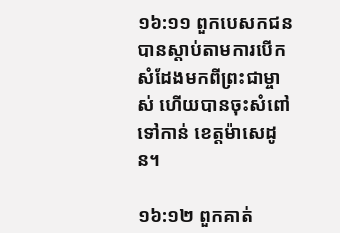១៦:១១ ពួកបេសកជនបានស្តាប់តាមការបើកសំដែងមកពីព្រះជាម្ចាស់ ហើយបានចុះសំពៅទៅកាន់ ខេត្តម៉ាសេដូន។

១៦:១២ ពួកគាត់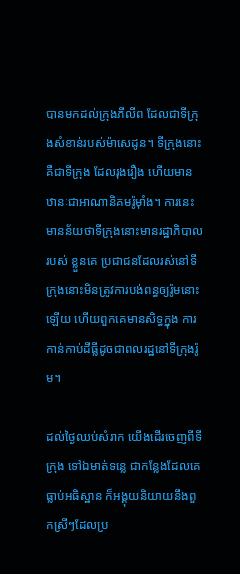បានមកដល់ក្រុងភីលីព ដែលជាទីក្រុងសំខាន់របស់ម៉ាសេដូន។ ទីក្រុងនោះគឺជាទីក្រុង ដែលរុងរឿង ហើយមានឋានៈជាអាណានិគមរ៉ូម៉ាំង។ ការនេះមានន័យថាទីក្រុងនោះមានរដ្ឋាភិបាលរបស់ ខ្លួនគេ ប្រជាជនដែលរស់នៅទីក្រុងនោះមិនត្រូវការបង់ពន្ធឲ្យរ៉ូមនោះឡើយ ហើយពួកគេមានសិទ្ធក្នុង ការកាន់កាប់ដីធ្លីដូចជាពលរដ្ឋនៅទីក្រុងរ៉ូម។

ដល់ថ្ងៃឈប់សំរាក យើងដើរចេញពីទីក្រុង ទៅឯមាត់ទន្លេ ជាកន្លែងដែលគេធ្លាប់អធិស្ឋាន ក៏អង្គុយនិយាយនឹងពួកស្រីៗដែលប្រ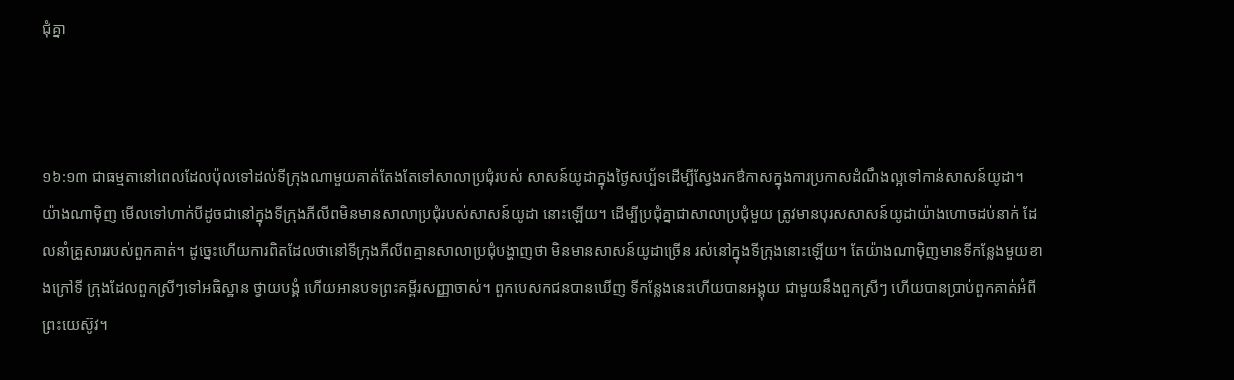ជុំគ្នា



១៦:១៣ ជាធម្មតានៅពេលដែលប៉ុលទៅដល់ទីក្រុងណាមួយគាត់តែងតែទៅសាលាប្រជុំរបស់ សាសន៍យូដាក្នុងថ្ងៃសប្ប័ទដើម្បីស្វែងរកឳកាសក្នុងការប្រកាសដំណឹងល្អទៅកាន់សាសន៍យូដា។ យ៉ាងណាម៉ិញ មើលទៅហាក់បីដូចជានៅក្នុងទីក្រុងភីលីពមិនមានសាលាប្រជុំរបស់សាសន៍យូដា នោះឡើយ។ ដើម្បីប្រជុំគ្នាជាសាលាប្រជុំមួយ ត្រូវមានបុរសសាសន៍យូដាយ៉ាងហោចដប់នាក់ ដែលនាំគ្រួសាររបស់ពួកគាត់។ ដូច្នេះហើយការពិតដែលថានៅទីក្រុងភីលីពគ្មានសាលាប្រជុំបង្ហាញថា មិនមានសាសន៍យូដាច្រើន រស់នៅក្នុងទីក្រុងនោះឡើយ។ តែយ៉ាងណាម៉ិញមានទីកន្លែងមួយខាងក្រៅទី ក្រុងដែលពួកស្រីៗទៅអធិស្ឋាន ថ្វាយបង្គំ ហើយអានបទព្រះគម្ពីរសញ្ញាចាស់។ ពួកបេសកជនបានឃើញ ទីកន្លែងនេះហើយបានអង្គុយ ជាមួយនឹងពួកស្រីៗ ហើយបានប្រាប់ពួកគាត់អំពីព្រះយេស៊ូវ។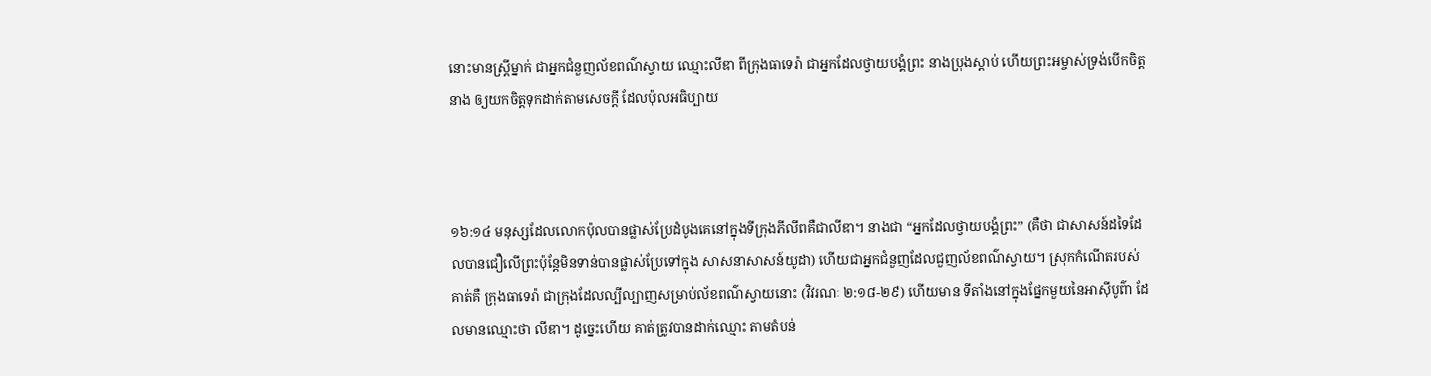នោះមានស្ត្រីម្នាក់ ជាអ្នកជំនួញល័ខពណ៌ស្វាយ ឈ្មោះលីឌា ពីក្រុងធាទេរ៉ា ជាអ្នកដែលថ្វាយ‌បង្គំព្រះ នាងប្រុងស្តាប់ ហើយព្រះ‌អម្ចាស់ទ្រង់បើកចិត្តនាង ឲ្យយកចិត្តទុកដាក់តាមសេចក្ដី ដែលប៉ុលអធិប្បាយ



១៦:១៤ មនុស្សដែលលោកប៉ុលបានផ្លាស់ប្រែដំបូងគេនៅក្នុងទីក្រុងភីលីពគឺជាលីឌា។ នាងជា “អ្នកដែលថ្វាយបង្គំព្រះ” (គឺថា ជាសាសន៍ដទៃដែលបានជឿលើព្រះប៉ុន្តែមិនទាន់បានផ្លាស់ប្រែទៅក្នុង សាសនាសាសន៍យូដា) ហើយជាអ្នកជំនួញដែលជួញល័ខពណ៌ស្វាយ។ ស្រុកកំណើតរបស់គាត់គឺ ក្រុងធាទេរ៉ា ជាក្រុងដែលល្បីល្បាញសម្រាប់ល័ខពណ៌ស្វាយនោះ (វិវរណៈ ២:១៨-២៩) ហើយមាន ទីតាំងនៅក្នុងផ្នែកមួយនៃអាស៊ីបូព៌ា ដែលមានឈ្មោះថា លីឌា។ ដូច្នេះហើយ គាត់ត្រូវបានដាក់ឈ្មោះ តាមតំបន់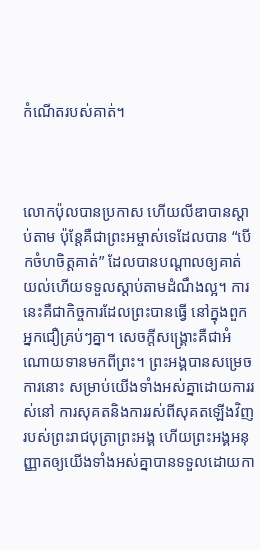កំណើតរបស់គាត់។



លោកប៉ុលបានប្រកាស ហើយលីឌាបានស្តាប់តាម ប៉ុន្តែគឺជាព្រះអម្ចាស់ទេដែលបាន “បើកចំហចិត្តគាត់” ដែលបានបណ្តាលឲ្យគាត់យល់ហើយទទួលស្តាប់តាមដំណឹងល្អ។ ការនេះគឺជាកិច្ចការដែលព្រះបានធ្វើ នៅក្នុងពួកអ្នកជឿគ្រប់ៗគ្នា។ សេចក្តីសង្រ្គោះគឺជាអំណោយទានមកពីព្រះ។ ព្រះអង្គបានសម្រេចការនោះ សម្រាប់យើងទាំងអស់គ្នាដោយការរស់នៅ ការសុគតនិងការរស់ពីសុគតឡើងវិញរបស់ព្រះរាជបុត្រាព្រះអង្គ ហើយព្រះអង្គអនុញ្ញាតឲ្យយើងទាំងអស់គ្នាបានទទួលដោយកា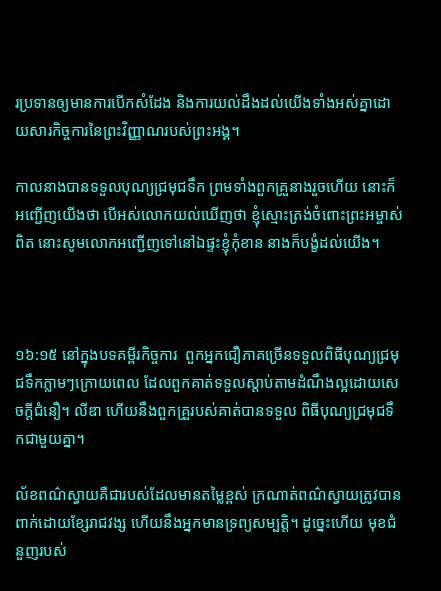រប្រទានឲ្យមានការបើកសំដែង និងការយល់ដឹងដល់យើងទាំងអស់គ្នាដោយសារកិច្ចការនៃព្រះវិញ្ញាណរបស់ព្រះអង្គ។

កាលនាងបានទទួលបុណ្យជ្រមុជ‌ទឹក ព្រមទាំងពួកគ្រួនាងរួចហើយ នោះក៏អញ្ជើញយើងថា បើអស់លោកយល់ឃើញថា ខ្ញុំស្មោះ‌ត្រង់ចំពោះព្រះ‌អម្ចាស់ពិត នោះសូមលោកអញ្ជើញទៅនៅឯផ្ទះខ្ញុំកុំខាន នាងក៏បង្ខំដល់យើង។



១៦:១៥ នៅក្នុងបទគម្ពីរកិច្ចការ  ពួកអ្នកជឿភាគច្រើនទទួលពិធីបុណ្យជ្រមុជទឹកភ្លាមៗក្រោយពេល ដែលពួកគាត់ទទួលស្តាប់តាមដំណឹងល្អដោយសេចក្តីជំនឿ។ លីឌា ហើយនឹងពួកគ្រួរបស់គាត់បានទទួល ពិធីបុណ្យជ្រមុជទឹកជាមួយគ្នា។

ល័ខពណ៌ស្វាយគឺជារបស់ដែលមានតម្លៃខ្ពស់ ក្រណាត់ពណ៌ស្វាយត្រូវបានពាក់ដោយខ្សែរាជវង្ស ហើយនឹងអ្នកមានទ្រព្យសម្បត្តិ។ ដូច្នេះហើយ មុខជំនួញរបស់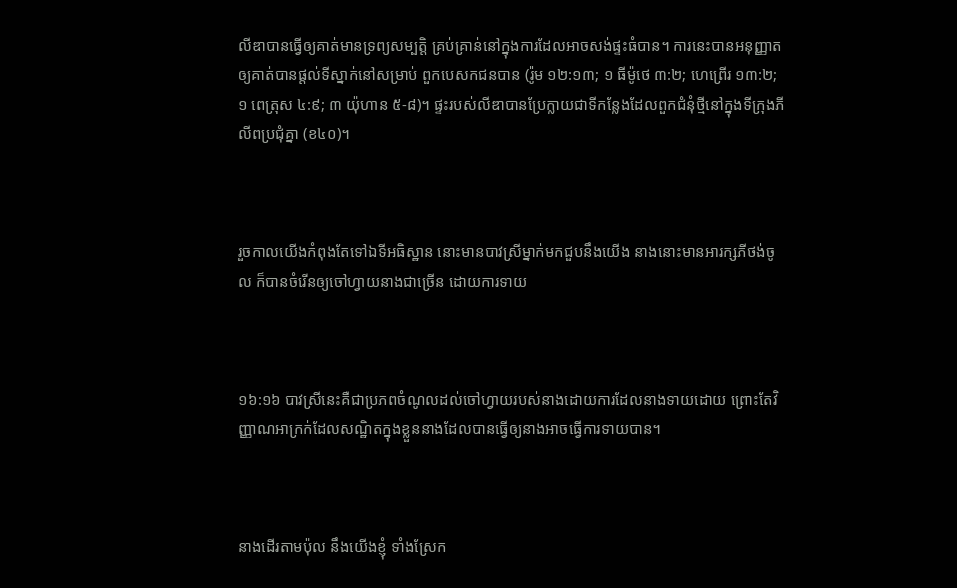លីឌាបានធ្វើឲ្យគាត់មានទ្រព្យសម្បត្តិ គ្រប់គ្រាន់នៅក្នុងការដែលអាចសង់ផ្ទះធំបាន។ ការនេះបានអនុញ្ញាតឲ្យគាត់បានផ្តល់ទីស្នាក់នៅសម្រាប់ ពួកបេសកជនបាន (រ៉ូម ១២:១៣; ១ ធីម៉ូថេ ៣:២; ហេព្រើរ ១៣:២; ១ ពេត្រុស ៤:៩; ៣ យ៉ុហាន ៥-៨)។ ផ្ទះរបស់លីឌាបានប្រែក្លាយជាទីកន្លែងដែលពួកជំនុំថ្មីនៅក្នុងទីក្រុងភីលីពប្រជុំគ្នា (ខ៤០)។



រួចកាលយើងកំពុងតែទៅឯទីអធិស្ឋាន នោះមានបាវស្រីម្នាក់មកជួបនឹងយើង នាងនោះមានអារក្សភីថង់ចូល ក៏បានចំរើនឲ្យចៅហ្វាយនាងជាច្រើន ដោយការទាយ



១៦:១៦ បាវស្រីនេះគឺជាប្រភពចំណូលដល់ចៅហ្វាយរបស់នាងដោយការដែលនាងទាយដោយ ព្រោះតែវិញ្ញាណអាក្រក់ដែលសណ្ឋិតក្នុងខ្លួននាងដែលបានធ្វើឲ្យនាងអាចធ្វើការទាយបាន។



នាងដើរតាមប៉ុល នឹងយើងខ្ញុំ ទាំងស្រែក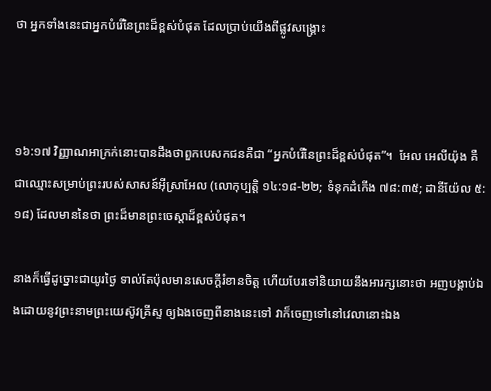ថា អ្នកទាំងនេះជាអ្នកបំរើនៃព្រះដ៏ខ្ពស់បំផុត ដែលប្រាប់យើងពីផ្លូវសង្គ្រោះ



១៦:១៧ វិញ្ញាណអាក្រក់នោះបានដឹងថាពួកបេសកជនគឺជា “អ្នកបំរើនៃព្រះដ៏ខ្ពស់បំផុត”។  អែល អេលីយ៉ុង គឺជាឈ្មោះសម្រាប់ព្រះរបស់សាសន៍អ៊ីស្រាអែល (លោកុប្បត្តិ ១៤:១៨-២២; ទំនុកដំកើង ៧៨:៣៥; ដានីយ៉ែល ៥:១៨) ដែលមាននៃថា ព្រះដ៏មានព្រះចេស្តាដ៏ខ្ពស់បំផុត។

នាងក៏ធ្វើដូច្នោះជាយូរថ្ងៃ ទាល់តែប៉ុលមានសេចក្ដីរំខានចិត្ត ហើយបែរទៅនិយាយនឹងអារក្សនោះថា អញបង្គាប់ឯងដោយនូវព្រះ‌នាមព្រះ‌យេស៊ូវគ្រីស្ទ ឲ្យឯងចេញពីនាងនេះទៅ វាក៏ចេញទៅនៅវេលានោះឯង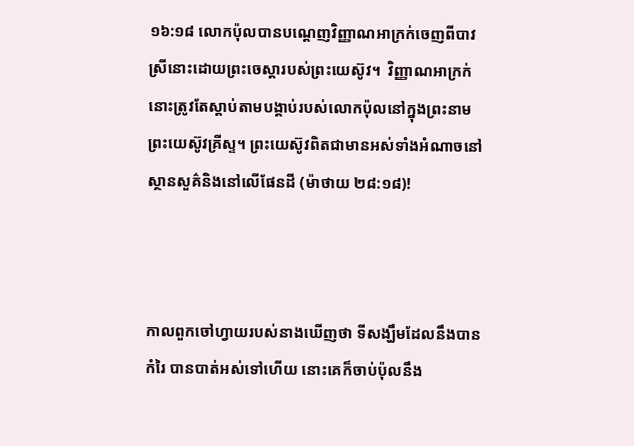១៦:១៨ លោកប៉ុលបានបណ្តេញវិញ្ញាណអាក្រក់ចេញពីបាវស្រីនោះដោយព្រះចេស្តារបស់ព្រះយេស៊ូវ។  វិញ្ញាណអាក្រក់នោះត្រូវតែស្តាប់តាមបង្គាប់របស់លោកប៉ុលនៅក្នុងព្រះនាមព្រះយេស៊ូវគ្រីស្ទ។ ព្រះយេស៊ូវពិតជាមានអស់ទាំងអំណាចនៅស្ថានសួគ៌និងនៅលើផែនដី (ម៉ាថាយ ២៨:១៨)!



កាលពួកចៅហ្វាយរបស់នាងឃើញថា ទីសង្ឃឹមដែលនឹងបានកំរៃ បានបាត់អស់ទៅហើយ នោះគេក៏ចាប់ប៉ុលនឹង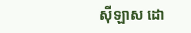ស៊ីឡាស ដោ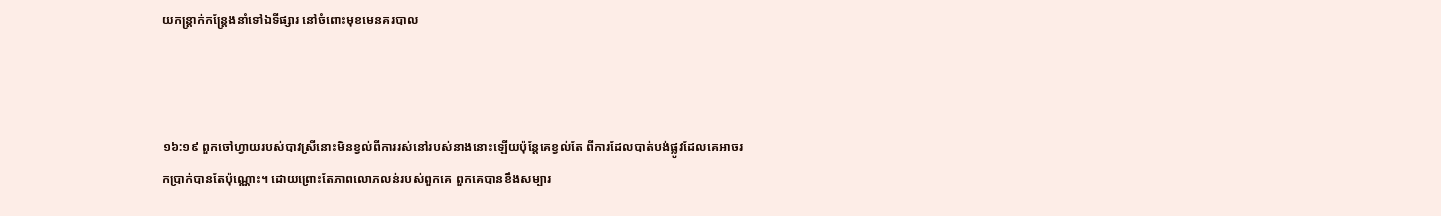យកន្ត្រាក់‌កន្ត្រែងនាំទៅឯទីផ្សារ នៅចំពោះមុខមេនគរ‌បាល



១៦:១៩ ពួកចៅហ្វាយរបស់បាវស្រីនោះមិនខ្វល់ពីការរស់នៅរបស់នាងនោះឡើយប៉ុន្តែគេខ្វល់តែ ពីការដែលបាត់បង់ផ្លូវដែលគេអាចរកប្រាក់បានតែប៉ុណ្ណោះ។ ដោយព្រោះតែភាពលោភលន់របស់ពួកគេ ពួកគេបានខឹងសម្បារ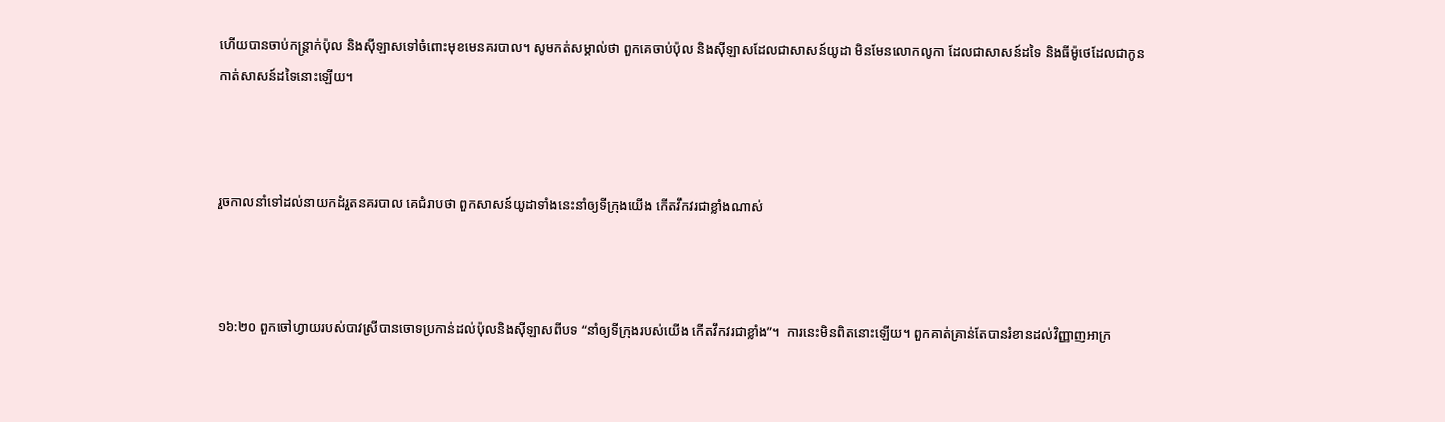ហើយបានចាប់កន្ត្រាក់ប៉ុល និងស៊ីឡាសទៅចំពោះមុខមេនគរបាល។ សូមកត់សម្គាល់ថា ពួកគេចាប់ប៉ុល និងស៊ីឡាសដែលជាសាសន៍យូដា មិនមែនលោកលូកា ដែលជាសាសន៍ដទៃ និងធីម៉ូថេដែលជាកូនកាត់សាសន៍ដទៃនោះឡើយ។



រួចកាលនាំទៅដល់នាយកដំរួតនគរ‌បាល គេជំរាបថា ពួកសាសន៍យូដាទាំងនេះនាំឲ្យទីក្រុងយើង កើតវឹកវរជាខ្លាំងណាស់



១៦:២០ ពួកចៅហ្វាយរបស់បាវស្រីបានចោទប្រកាន់ដល់ប៉ុលនិងស៊ីឡាសពីបទ “នាំឲ្យទីក្រុងរបស់យើង កើតវឹកវរជាខ្លាំង”។  ការនេះមិនពិតនោះឡើយ។ ពួកគាត់គ្រាន់តែបានរំខានដល់វិញ្ញាញអាក្រ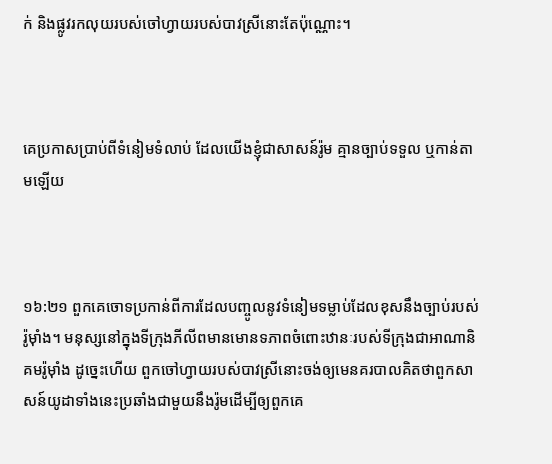ក់ និងផ្លូវរកលុយរបស់ចៅហ្វាយរបស់បាវស្រីនោះតែប៉ុណ្ណោះ។



គេប្រកាសប្រាប់ពីទំនៀម‌ទំលាប់ ដែលយើងខ្ញុំជាសាសន៍រ៉ូម គ្មានច្បាប់ទទួល ឬកាន់តាមឡើយ



១៦:២១ ពួកគេចោទប្រកាន់ពីការដែលបញ្ចូលនូវទំនៀមទម្លាប់ដែលខុសនឹងច្បាប់របស់រ៉ូម៉ាំង។ មនុស្សនៅក្នុងទីក្រុងភីលីពមានមោនទភាពចំពោះឋានៈរបស់ទីក្រុងជាអាណានិគមរ៉ូម៉ាំង ដូច្នេះហើយ ពួកចៅហ្វាយរបស់បាវស្រីនោះចង់ឲ្យមេនគរបាលគិតថាពួកសាសន៍យូដាទាំងនេះប្រឆាំងជាមួយនឹងរ៉ូមដើម្បីឲ្យពួកគេ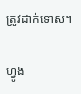ត្រូវដាក់ទោស។

ហ្វូង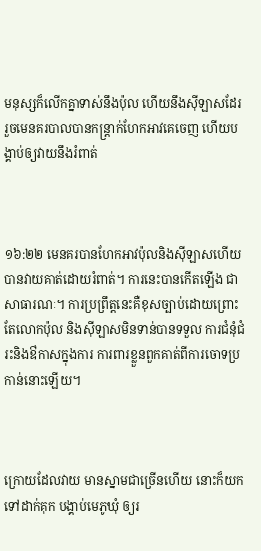មនុស្សក៏លើកគ្នាទាស់នឹងប៉ុល ហើយនឹងស៊ីឡាសដែរ រួចមេនគរ‌បាលបានកន្ត្រាក់ហែកអាវគេចេញ ហើយបង្គាប់ឲ្យវាយនឹងរំពាត់



១៦:២២ មេនគរបានហែកអាវប៉ុលនិងស៊ីឡាសហើយបានវាយគាត់ដោយរំពាត់។ ការនេះបានកើតឡើង ជាសាធារណៈ។ ការប្រព្រឹត្តនេះគឺខុសច្បាប់ដោយព្រោះតែលោកប៉ុល និងស៊ីឡាសមិនទាន់បានទទួល ការជំនុំជំរះនិងឳកាសក្នុងការ ការពារខ្លួនពួកគាត់ពីការចោទប្រកាន់នោះឡើយ។



ក្រោយដែលវាយ មានស្នាមជាច្រើនហើយ នោះក៏យកទៅដាក់គុក បង្គាប់មេភូ‌ឃុំ ឲ្យរ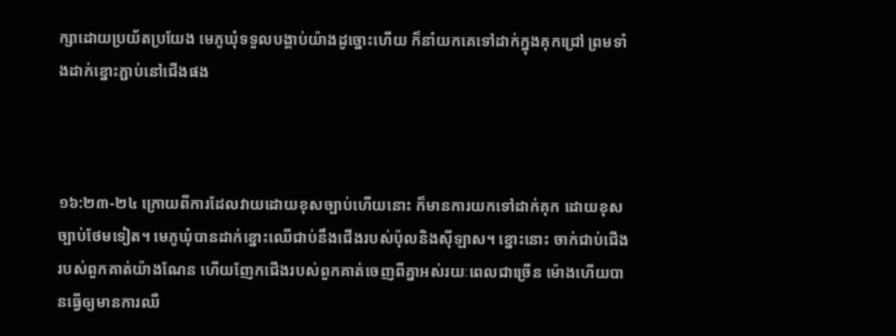ក្សាដោយប្រយ័ត‌ប្រយែង មេភូ‌ឃុំទទួលបង្គាប់យ៉ាងដូច្នោះហើយ ក៏នាំយកគេទៅដាក់ក្នុងគុកជ្រៅ ព្រមទាំងដាក់ខ្នោះភ្ជាប់នៅជើងផង



១៦:២៣-២៤ ក្រោយពីការដែលវាយដោយខុសច្បាប់ហើយនោះ ក៏មានការយកទៅដាក់គុក ដោយខុសច្បាប់ថែមទៀត។ មេភូឃុំបានដាក់ខ្នោះឈើជាប់នឹងជើងរបស់ប៉ុលនិងស៊ីឡាស។ ខ្នោះនោះ ចាក់ជាប់ជើងរបស់ពួកគាត់យ៉ាងណែន ហើយញែកជើងរបស់ពួកគាត់ចេញពីគ្នាអស់រយៈពេលជាច្រើន ម៉ោងហើយបានធ្វើឲ្យមានការឈឺ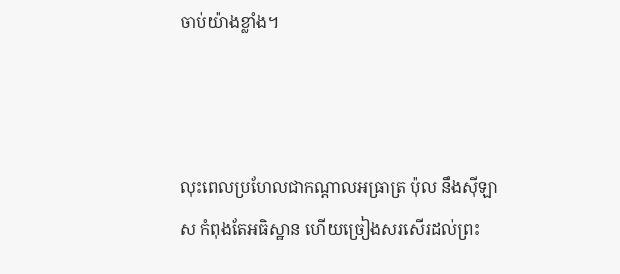ចាប់យ៉ាងខ្លាំង។



លុះពេលប្រហែលជាកណ្តាលអធ្រាត្រ ប៉ុល នឹងស៊ីឡាស កំពុងតែអធិស្ឋាន ហើយច្រៀងសរសើរដល់ព្រះ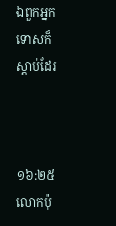ឯពួកអ្នកទោសក៏ស្តាប់ដែរ



១៦:២៥ លោកប៉ុ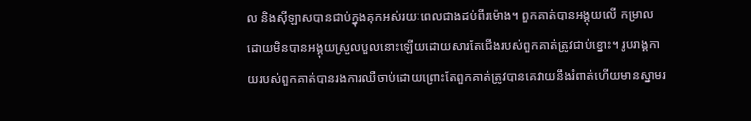ល និងស៊ីឡាសបានជាប់ក្នុងគុកអស់រយៈពេលជាងដប់ពីរម៉ោង។ ពួកគាត់បានអង្គុយលើ កម្រាលដោយមិនបានអង្គុយស្រួលបួលនោះឡើយដោយសារតែជើងរបស់ពួកគាត់ត្រូវជាប់ខ្នោះ។ រូបរាង្គកាយរបស់ពួកគាត់បានរងការឈឺចាប់ដោយព្រោះតែពួកគាត់ត្រូវបានគេវាយនឹងរំពាត់ហើយមានស្នាមរ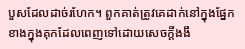បួសដែលដាច់រហែក។ ពួកគាត់ត្រូវគេដាក់នៅក្នុងផ្នែកខាងក្នុងគុកដែលពេញទៅដោយសេចក្តីងងឹ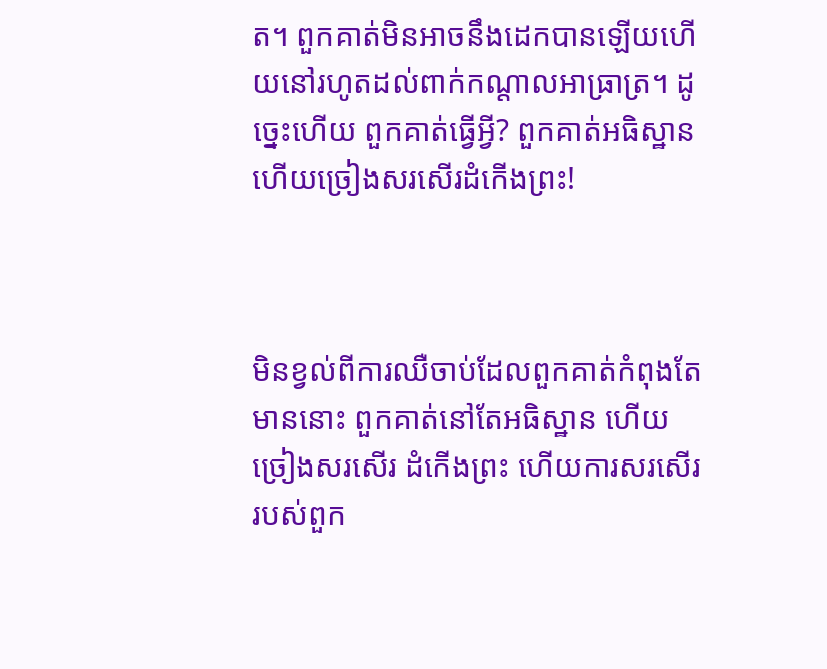ត។ ពួកគាត់មិនអាចនឹងដេកបានឡើយហើយនៅរហូតដល់ពាក់កណ្តាលអាធ្រាត្រ។ ដូច្នេះហើយ ពួកគាត់ធ្វើអ្វី? ពួកគាត់អធិស្ឋានហើយច្រៀងសរសើរដំកើងព្រះ!



មិនខ្វល់ពីការឈឺចាប់ដែលពួកគាត់កំពុងតែមាននោះ ពួកគាត់នៅតែអធិស្ឋាន ហើយច្រៀងសរសើរ ដំកើងព្រះ ហើយការសរសើររបស់ពួក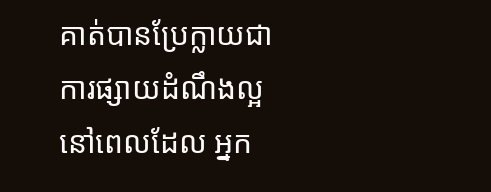គាត់បានប្រែក្លាយជាការផ្សាយដំណឹងល្អនៅពេលដែល អ្នក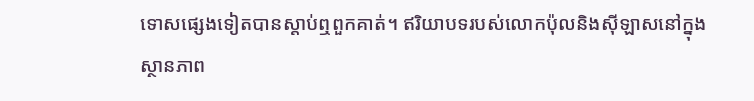ទោសផ្សេងទៀតបានស្តាប់ឮពួកគាត់។ ឥរិយាបទរបស់លោកប៉ុលនិងស៊ីឡាសនៅក្នុងស្ថានភាព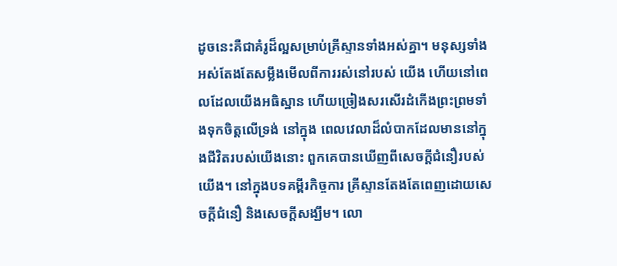ដូចនេះគឺជាគំរូដ៏ល្អសម្រាប់គ្រីស្ទានទាំងអស់គ្នា។ មនុស្សទាំងអស់តែងតែសម្លឹងមើលពីការរស់នៅរបស់ យើង ហើយនៅពេលដែលយើងអធិស្ឋាន ហើយច្រៀងសរសើរដំកើងព្រះព្រមទាំងទុកចិត្តលើទ្រង់ នៅក្នុង ពេលវេលាដ៏លំបាកដែលមាននៅក្នុងជីវិតរបស់យើងនោះ ពួកគេបានឃើញពីសេចក្តីជំនឿរបស់យើង។ នៅក្នុងបទគម្ពីរកិច្ចការ គ្រីស្ទានតែងតែពេញដោយសេចក្តីជំនឿ និងសេចក្តីសង្ឃឹម។ លោ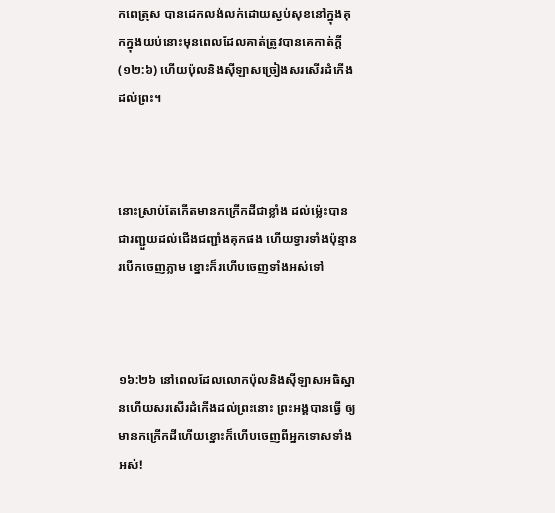កពេត្រុស បានដេកលង់លក់ដោយស្ងប់សុខនៅក្នុងគុកក្នុងយប់នោះមុនពេលដែលគាត់ត្រូវបានគេកាត់ក្តី (១២:៦) ហើយប៉ុលនិងស៊ីឡាសច្រៀងសរសើរដំកើងដល់ព្រះ។



នោះស្រាប់តែកើតមានកក្រើកដីជាខ្លាំង ដល់ម៉្លេះបានជារញ្ជួយដល់ជើងជញ្ជាំងគុកផង ហើយទ្វារទាំងប៉ុន្មានរបើកចេញភ្លាម ខ្នោះក៏រហើបចេញទាំងអស់ទៅ



១៦:២៦ នៅពេលដែលលោកប៉ុលនិងស៊ីឡាសអធិស្ឋានហើយសរសើរដំកើងដល់ព្រះនោះ ព្រះអង្គបានធ្វើ ឲ្យមានកក្រើកដីហើយខ្នោះក៏ហើបចេញពីអ្នកទោសទាំងអស់!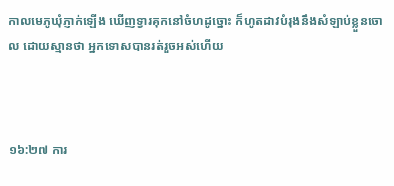កាលមេភូ‌ឃុំភ្ញាក់ឡើង ឃើញទ្វារគុកនៅចំហដូច្នោះ ក៏ហូតដាវបំរុងនឹងសំឡាប់ខ្លួនចោល ដោយស្មានថា អ្នកទោសបានរត់រួចអស់ហើយ



១៦:២៧ ការ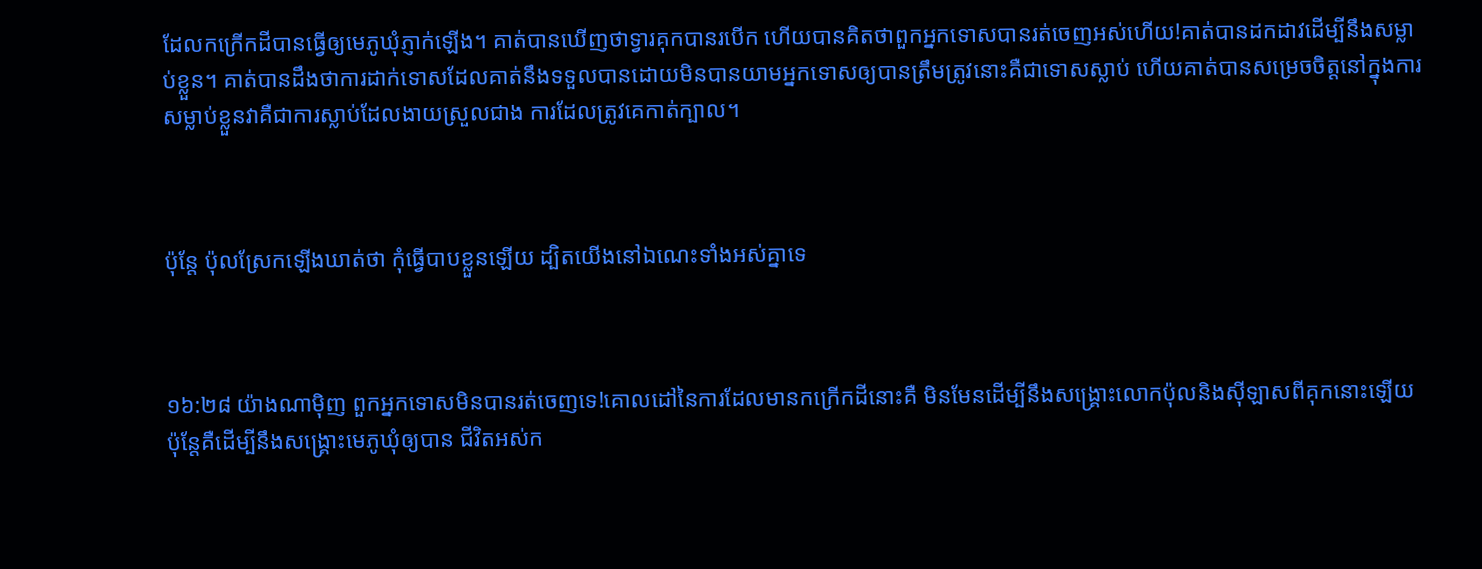ដែលកក្រើកដីបានធ្វើឲ្យមេភូឃុំភ្ញាក់ឡើង។ គាត់បានឃើញថាទ្វារគុកបានរបើក ហើយបានគិតថាពួកអ្នកទោសបានរត់ចេញអស់ហើយ!គាត់បានដកដាវដើម្បីនឹងសម្លាប់ខ្លួន។ គាត់បានដឹងថាការដាក់ទោសដែលគាត់នឹងទទួលបានដោយមិនបានយាមអ្នកទោសឲ្យបានត្រឹមត្រូវនោះគឺជាទោសស្លាប់ ហើយគាត់បានសម្រេចចិត្តនៅក្នុងការសម្លាប់ខ្លួនវាគឺជាការស្លាប់ដែលងាយស្រួលជាង ការដែលត្រូវគេកាត់ក្បាល។



ប៉ុន្តែ ប៉ុលស្រែកឡើងឃាត់ថា កុំធ្វើបាបខ្លួនឡើយ ដ្បិតយើងនៅឯណេះទាំងអស់គ្នាទេ



១៦:២៨ យ៉ាងណាម៉ិញ ពួកអ្នកទោសមិនបានរត់ចេញទេ!គោលដៅនៃការដែលមានកក្រើកដីនោះគឺ មិនមែនដើម្បីនឹងសង្គ្រោះលោកប៉ុលនិងស៊ីឡាសពីគុកនោះឡើយ ប៉ុន្តែគឺដើម្បីនឹងសង្គ្រោះមេភូឃុំឲ្យបាន ជីវិតអស់ក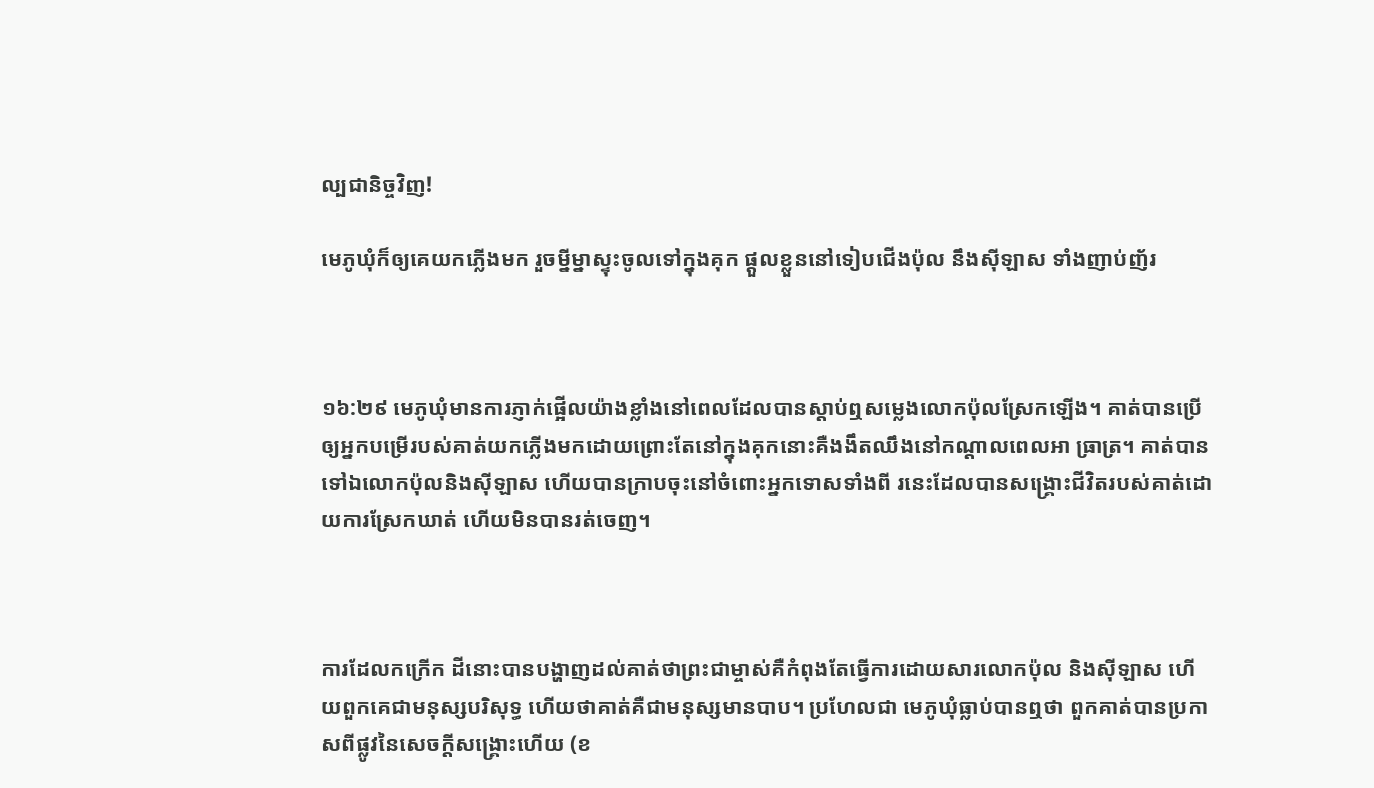ល្បជានិច្ចវិញ!

មេភូ‌ឃុំក៏ឲ្យគេយកភ្លើងមក រួចម្នីម្នាស្ទុះចូលទៅក្នុងគុក ផ្តួលខ្លួននៅទៀបជើងប៉ុល នឹងស៊ីឡាស ទាំងញាប់‌ញ័រ



១៦:២៩ មេភូឃុំមានការភ្ញាក់ផ្អើលយ៉ាងខ្លាំងនៅពេលដែលបានស្តាប់ឮសម្លេងលោកប៉ុលស្រែកឡើង។ គាត់បានប្រើឲ្យអ្នកបម្រើរបស់គាត់យកភ្លើងមកដោយព្រោះតែនៅក្នុងគុកនោះគឺងងឹតឈឹងនៅកណ្តាលពេលអា ធ្រាត្រ។ គាត់បានទៅឯលោកប៉ុលនិងស៊ីឡាស ហើយបានក្រាបចុះនៅចំពោះអ្នកទោសទាំងពី រនេះដែលបានសង្រ្គោះជីវិតរបស់គាត់ដោយការស្រែកឃាត់ ហើយមិនបានរត់ចេញ។



ការដែលកក្រើក ដីនោះបានបង្ហាញដល់គាត់ថាព្រះជាម្ចាស់គឺកំពុងតែធ្វើការដោយសារលោកប៉ុល និងស៊ីឡាស ហើយពួកគេជាមនុស្សបរិសុទ្ធ ហើយថាគាត់គឺជាមនុស្សមានបាប។ ប្រហែលជា មេភូឃុំធ្លាប់បានឮថា ពួកគាត់បានប្រកាសពីផ្លូវនៃសេចក្តីសង្រ្គោះហើយ (ខ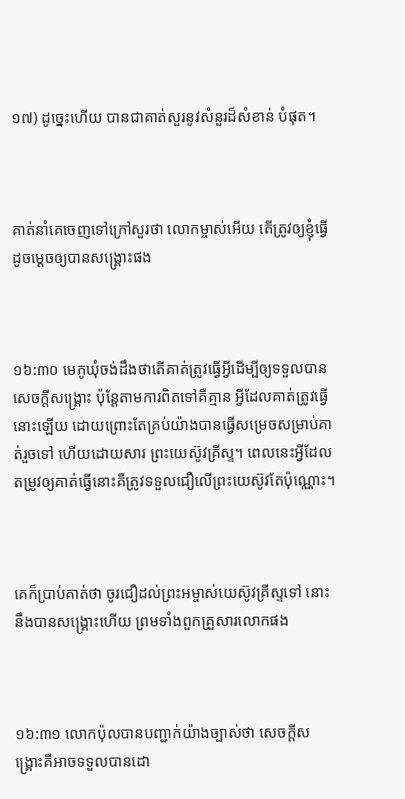១៧) ដូច្នេះហើយ បានជាគាត់សួរនូវសំនួរដ៏សំខាន់ បំផុត។



គាត់នាំគេចេញទៅក្រៅសួរថា លោកម្ចាស់អើយ តើត្រូវឲ្យខ្ញុំធ្វើដូចម្តេចឲ្យបានសង្គ្រោះផង



១៦:៣០ មេភូឃុំចង់ដឹងថាតើគាត់ត្រូវធ្វើអ្វីដើម្បីឲ្យទទួលបានសេចក្តីសង្រ្គោះ ប៉ុន្តែតាមការពិតទៅគឺគ្មាន អ្វីដែលគាត់ត្រូវធ្វើនោះឡើយ ដោយព្រោះតែគ្រប់យ៉ាងបានធ្វើសម្រេចសម្រាប់គាត់រួចទៅ ហើយដោយសារ ព្រះយេស៊ូវគ្រីស្ទ។ ពេលនេះអ្វីដែលតម្រូវឲ្យគាត់ធ្វើនោះគឺត្រូវទទួលជឿលើព្រះយេស៊ូវតែប៉ុណ្ណោះ។



គេក៏ប្រាប់គាត់ថា ចូរជឿដល់ព្រះ‌អម្ចាស់យេស៊ូវ‌គ្រីស្ទទៅ នោះនឹងបានសង្គ្រោះហើយ ព្រមទាំងពួកគ្រួសារលោកផង



១៦:៣១ លោកប៉ុលបានបញ្ជាក់យ៉ាងច្បាស់ថា សេចក្តីសង្រ្គោះគឺអាចទទួលបានដោ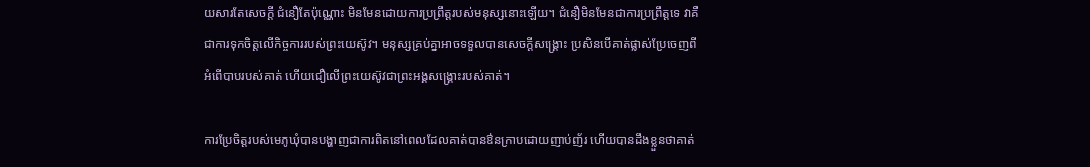យសារតែសេចក្តី ជំនឿតែប៉ុណ្ណោះ មិនមែនដោយការប្រព្រឹត្តរបស់មនុស្សនោះឡើយ។ ជំនឿមិនមែនជាការប្រព្រឹត្តទេ វាគឺជាការទុកចិត្តលើកិច្ចការរបស់ព្រះយេស៊ូវ។ មនុស្សគ្រប់គ្នាអាចទទួលបានសេចក្តីសង្រ្គោះ ប្រសិនបើគាត់ផ្លាស់ប្រែចេញពីអំពើបាបរបស់គាត់ ហើយជឿលើព្រះយេស៊ូវជាព្រះអង្គសង្រ្គោះរបស់គាត់។

ការប្រែចិត្តរបស់មេភូឃុំបានបង្ហាញជាការពិតនៅពេលដែលគាត់បានឳនក្រាបដោយញាប់ញ័រ ហើយបានដឹងខ្លួនថាគាត់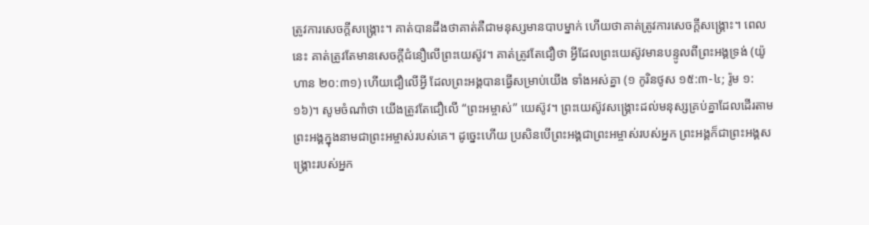ត្រូវការសេចក្តីសង្រ្គោះ។ គាត់បានដឹងថាគាត់គឺជាមនុស្សមានបាបម្នាក់ ហើយថាគាត់ត្រូវការសេចក្តីសង្រ្គោះ។ ពេលនេះ គាត់ត្រូវតែមានសេចក្តីជំនឿលើព្រះយេស៊ូវ។ គាត់ត្រូវតែជឿថា អ្វីដែលព្រះយេស៊ូវមានបន្ទូលពីព្រះអង្គទ្រង់ (យ៉ូហាន ២០:៣១) ហើយជឿលើអ្វី ដែលព្រះអង្គបានធ្វើសម្រាប់យើង ទាំងអស់គ្នា (១ កូរិនថូស ១៥:៣-៤; រ៉ូម ១:១៦)។ សូមចំណាំថា យើងត្រូវតែជឿលើ “ព្រះអម្ចាស់” យេស៊ូវ។ ព្រះយេស៊ូវសង្រ្គោះដល់មនុស្សគ្រប់គ្នាដែលដើរតាម ព្រះអង្គក្នុងនាមជាព្រះអម្ចាស់របស់គេ។ ដូច្នេះហើយ ប្រសិនបើព្រះអង្គជាព្រះអម្ចាស់របស់អ្នក ព្រះអង្គក៏ជាព្រះអង្គសង្រ្គោះរបស់អ្នក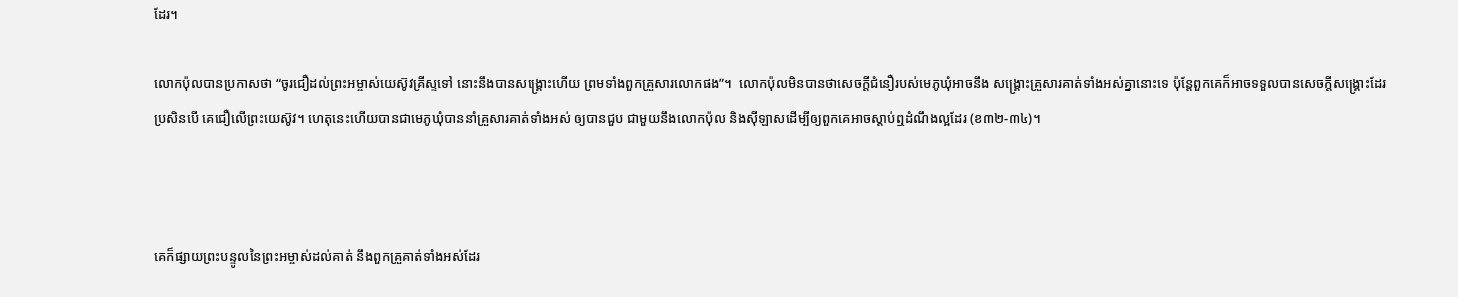ដែរ។

លោកប៉ុលបានប្រកាសថា “ចូរជឿដល់ព្រះ‌អម្ចាស់យេស៊ូវ‌គ្រីស្ទទៅ នោះនឹងបានសង្គ្រោះហើយ ព្រមទាំងពួកគ្រួសារលោកផង”។  លោកប៉ុលមិនបានថាសេចក្តីជំនឿរបស់មេភូឃុំអាចនឹង សង្រ្គោះគ្រួសារគាត់ទាំងអស់គ្នានោះទេ ប៉ុន្តែពួកគេក៏អាចទទួលបានសេចក្តីសង្រ្គោះដែរ ប្រសិនបើ គេជឿលើព្រះយេស៊ូវ។ ហេតុនេះហើយបានជាមេភូឃុំបាននាំគ្រួសារគាត់ទាំងអស់ ឲ្យបានជួប ជាមួយនឹងលោកប៉ុល និងស៊ីឡាសដើម្បីឲ្យពួកគេអាចស្តាប់ឮដំណឹងល្អដែរ (ខ៣២-៣៤)។



គេក៏ផ្សាយព្រះ‌បន្ទូលនៃព្រះ‌អម្ចាស់ដល់គាត់ នឹងពួកគ្រួគាត់ទាំងអស់ដែរ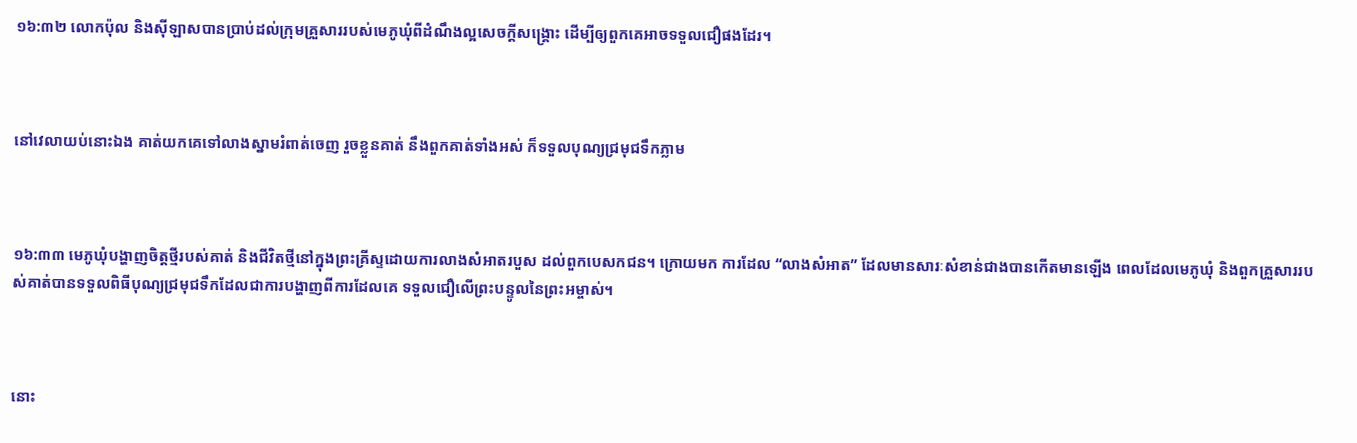១៦:៣២ លោកប៉ុល និងស៊ីឡាសបានប្រាប់ដល់ក្រុមគ្រួសាររបស់មេភូឃុំពីដំណឹងល្អសេចក្តីសង្រ្គោះ ដើម្បីឲ្យពួកគេអាចទទួលជឿផងដែរ។



នៅវេលាយប់នោះឯង គាត់យកគេទៅលាងស្នាមរំពាត់ចេញ រួចខ្លួនគាត់ នឹងពួកគាត់ទាំងអស់ ក៏ទទួលបុណ្យជ្រមុជ‌ទឹកភ្លាម



១៦:៣៣ មេភូឃុំបង្ហាញចិត្តថ្មីរបស់គាត់ និងជីវិតថ្មីនៅក្នុងព្រះគ្រីស្ទដោយការលាងសំអាតរបួស ដល់ពួកបេសកជន។ ក្រោយមក ការដែល “លាងសំអាត” ដែលមានសារៈសំខាន់ជាងបានកើតមានឡើង ពេលដែលមេភូឃុំ និងពួកគ្រួសាររបស់គាត់បានទទួលពិធីបុណ្យជ្រមុជទឹកដែលជាការបង្ហាញពីការដែលគេ ទទួលជឿលើព្រះបន្ទូលនៃព្រះអម្ចាស់។



នោះ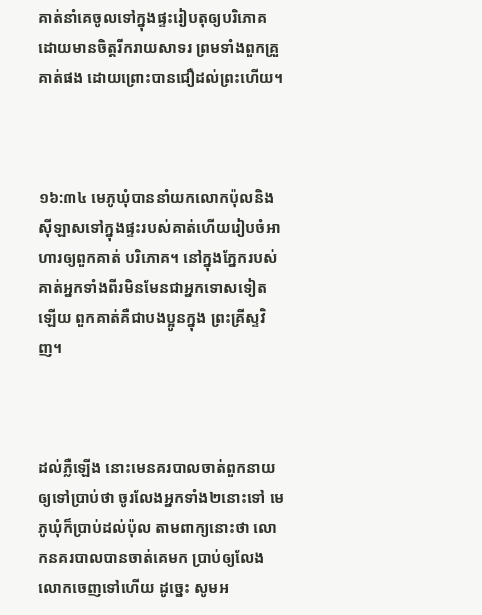គាត់នាំគេចូលទៅក្នុងផ្ទះរៀបតុឲ្យបរិភោគ ដោយមានចិត្តរីក‌រាយសាទរ ព្រមទាំងពួកគ្រួគាត់ផង ដោយព្រោះបានជឿដល់ព្រះហើយ។



១៦:៣៤ មេភូឃុំបាននាំយកលោកប៉ុលនិងស៊ីឡាសទៅក្នុងផ្ទះរបស់គាត់ហើយរៀបចំអាហារឲ្យពួកគាត់ បរិភោគ។ នៅក្នុងភ្នែករបស់គាត់អ្នកទាំងពីរមិនមែនជាអ្នកទោសទៀតឡើយ ពួកគាត់គឺជាបងប្អូនក្នុង ព្រះគ្រីស្ទវិញ។



ដល់ភ្លឺឡើង នោះមេនគរ‌បាលចាត់ពួកនាយ ឲ្យទៅប្រាប់ថា ចូរលែងអ្នកទាំង២នោះទៅ មេភូ‌ឃុំក៏ប្រាប់ដល់ប៉ុល តាមពាក្យនោះថា លោកនគរ‌បាលបានចាត់គេមក ប្រាប់ឲ្យលែងលោកចេញទៅហើយ ដូច្នេះ សូមអ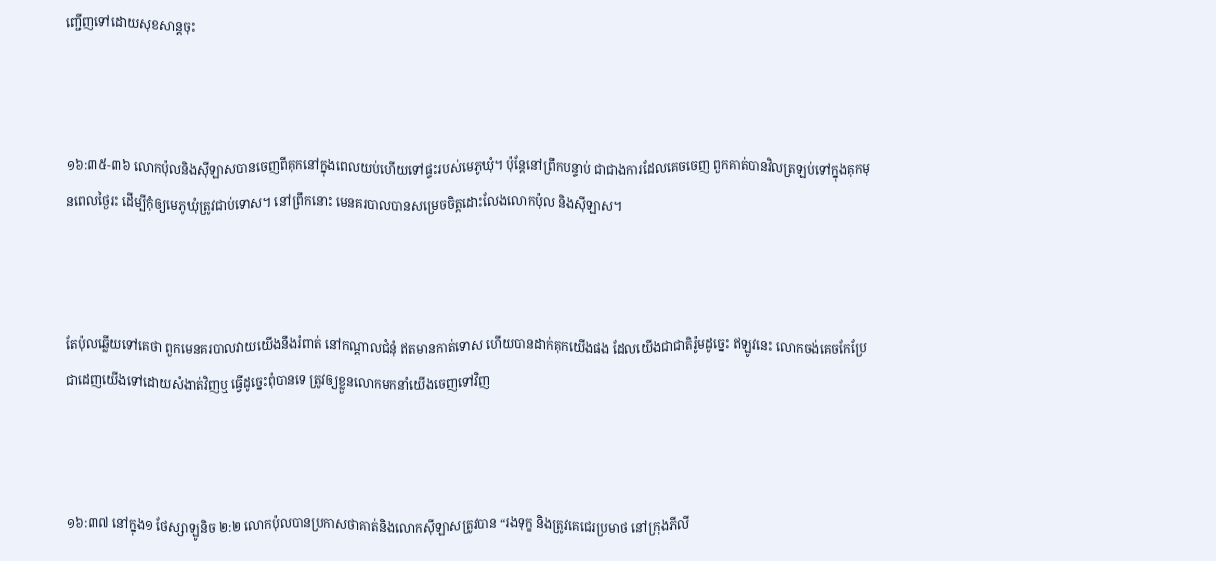ញ្ជើញទៅដោយសុខ‌សាន្តចុះ



១៦:៣៥-៣៦ លោកប៉ុលនិងស៊ីឡាសបានចេញពីគុកនៅក្នុងពេលយប់ហើយទៅផ្ទះរបស់មេភូឃុំ។ ប៉ុន្តែនៅព្រឹកបន្ទាប់ ជាជាងការដែលគេចចេញ ពួកគាត់បានវិលត្រឡប់ទៅក្នុងគុកមុនពេលថ្ងៃរះ ដើម្បីកុំឲ្យមេភូឃុំត្រូវជាប់ទោស។ នៅព្រឹកនោះ មេនគរបាលបានសម្រេចចិត្តដោះលែងលោកប៉ុល និងស៊ីឡាស។



តែប៉ុលឆ្លើយទៅគេថា ពួកមេនគរ‌បាលវាយយើងនឹងរំពាត់ នៅកណ្តាលជំនុំ ឥតមានកាត់ទោស ហើយបានដាក់គុកយើងផង ដែលយើងជាជាតិរ៉ូមដូច្នេះ ឥឡូវនេះ លោកចង់គេច‌កែប្រែជាដេញយើងទៅដោយសំងាត់វិញឬ ធ្វើដូច្នេះពុំបានទេ ត្រូវឲ្យខ្លួនលោកមកនាំយើងចេញទៅវិញ



១៦:៣៧ នៅក្នុង១ ថែស្សាឡូនិច ២:២ លោកប៉ុលបានប្រកាសថាគាត់និងលោកស៊ីឡាសត្រូវបាន “រងទុក្ខ និងត្រូវគេជេរប្រមាថ នៅក្រុងភីលី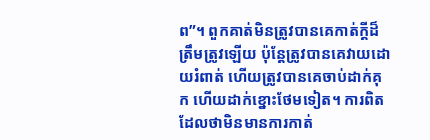ព”។ ពួកគាត់មិនត្រូវបានគេកាត់ក្តីដ៏ត្រឹមត្រូវឡើយ ប៉ុន្តែត្រូវបានគេវាយដោយរំពាត់ ហើយត្រូវបានគេចាប់ដាក់គុក ហើយដាក់ខ្នោះថែមទៀត។ ការពិតដែលថាមិនមានការកាត់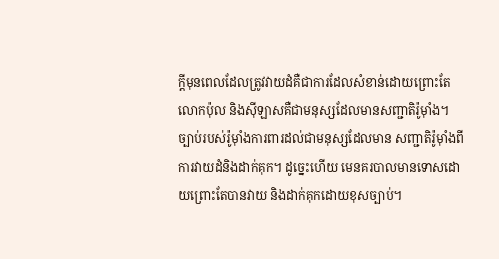ក្តីមុនពេលដែលត្រូវវាយដំគឺជាការដែលសំខាន់ដោយព្រោះតែលោកប៉ុល និងស៊ីឡាសគឺជាមនុស្សដែលមានសញ្ជាតិរ៉ូម៉ាំង។ ច្បាប់របស់រ៉ូម៉ាំងការពារដល់ជាមនុស្សដែលមាន សញ្ជាតិរ៉ូម៉ាំងពីការវាយដំនិងដាក់គុក។ ដូច្នេះហើយ មេនគរបាលមានទោសដោយព្រោះតែបានវាយ និងដាក់គុកដោយខុសច្បាប់។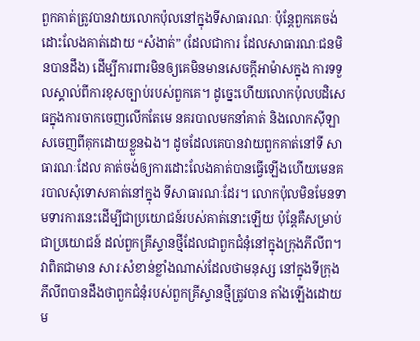ពួកគាត់ត្រូវបានវាយលោកប៉ុលនៅក្នុងទីសាធារណៈ ប៉ុន្តែពួកគេចង់ដោះលែងគាត់ដោយ “សំងាត់” (ដែលជាការ ដែលសាធារណៈជនមិនបានដឹង) ដើម្បីការពារមិនឲ្យគេមិនមានសេចក្តីអាម៉ាសក្នុង ការទទួលស្គាល់ពីការខុសច្បាប់របស់ពួកគេ។ ដូច្នេះហើយលោកប៉ុលបដិសេធក្នុងការចាកចេញលើកតែមេ នគរបាលមកនាំគាត់ និងលោកស៊ីឡាសចេញពីគុកដោយខ្លួនឯង។ ដូចដែលគេបានវាយពួកគាត់នៅទី សាធារណៈដែល គាត់ចង់ឲ្យការដោះលែងគាត់បានធ្វើឡើងហើយមេនគរបាលសុំទោសគាត់នៅក្នុង ទីសាធារណៈដែរ។ លោកប៉ុលមិនមែនទាមទារការនេះដើម្បីជាប្រយោជន៍របស់គាត់នោះឡើយ ប៉ុន្តែគឺសម្រាប់ជាប្រយោជន៍ ដល់ពួកគ្រីស្ទានថ្មីដែលជាពួកជំនុំនៅក្នុងក្រុងភីលីព។ វាពិតជាមាន សារៈសំខាន់ខ្លាំងណាស់ដែលថាមនុស្ស នៅក្នុងទីក្រុងភីលីពបានដឹងថាពួកជំនុំរបស់ពួកគ្រីស្ទានថ្មីត្រូវបាន តាំងឡើងដោយម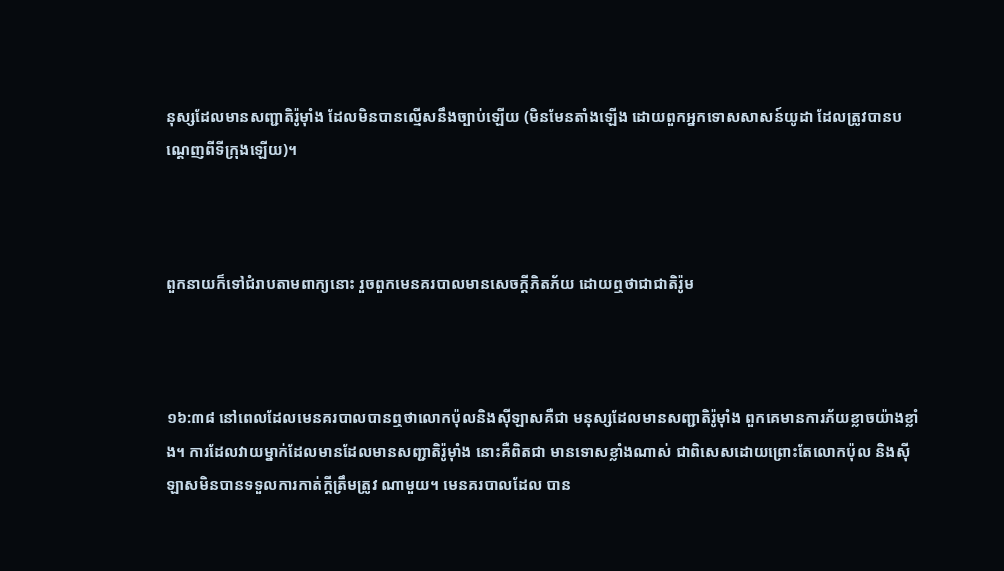នុស្សដែលមានសញ្ជាតិរ៉ូម៉ាំង ដែលមិនបានល្មើសនឹងច្បាប់ឡើយ (មិនមែនតាំងឡើង ដោយពួកអ្នកទោសសាសន៍យូដា ដែលត្រូវបានបណ្តេញពីទីក្រុងឡើយ)។



ពួកនាយក៏ទៅជំរាបតាមពាក្យនោះ រួចពួកមេនគរ‌បាលមានសេចក្ដីភិត‌ភ័យ ដោយឮថាជាជាតិរ៉ូម



១៦:៣៨ នៅពេលដែលមេនគរបាលបានឮថាលោកប៉ុលនិងស៊ីឡាសគឺជា មនុស្សដែលមានសញ្ជាតិរ៉ូម៉ាំង ពួកគេមានការភ័យខ្លាចយ៉ាងខ្លាំង។ ការដែលវាយម្នាក់ដែលមានដែលមានសញ្ជាតិរ៉ូម៉ាំង នោះគឺពិតជា មានទោសខ្លាំងណាស់ ជាពិសេសដោយព្រោះតែលោកប៉ុល និងស៊ីឡាសមិនបានទទួលការកាត់ក្តីត្រឹមត្រូវ ណាមួយ។ មេនគរបាលដែល បាន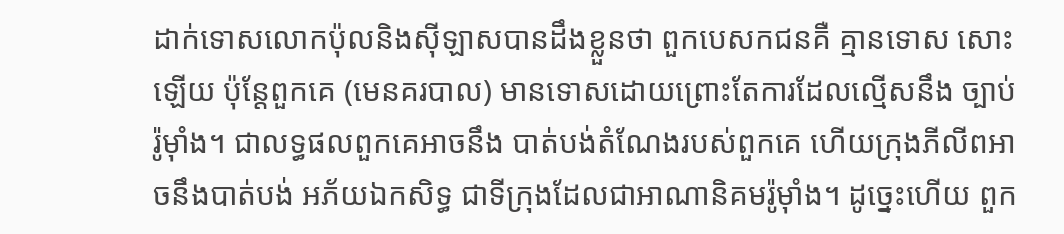ដាក់ទោសលោកប៉ុលនិងស៊ីឡាសបានដឹងខ្លួនថា ពួកបេសកជនគឺ គ្មានទោស សោះឡើយ ប៉ុន្តែពួកគេ (មេនគរបាល) មានទោសដោយព្រោះតែការដែលល្មើសនឹង ច្បាប់រ៉ូម៉ាំង។ ជាលទ្ធផលពួកគេអាចនឹង បាត់បង់តំណែងរបស់ពួកគេ ហើយក្រុងភីលីពអាចនឹងបាត់បង់ អភ័យឯកសិទ្ធ ជាទីក្រុងដែលជាអាណានិគមរ៉ូម៉ាំង។ ដូច្នេះហើយ ពួក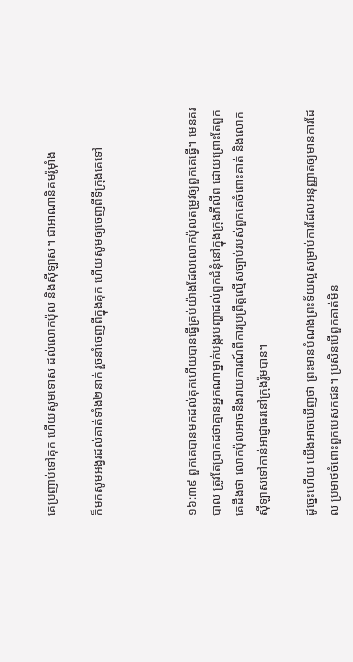គេប្រញាប់ទៅគុក ហើយសូមទោស ដល់លោកប៉ុល និងស៊ីឡាស។ ជាអាណានិគមរ៉ូម៉ាំង

ក៏មកសូមអង្វរដល់គាត់ទាំង២នាក់ រួចនាំចេញពីក្នុងគុក ហើយសូមឲ្យចេញពីទីក្រុងគេទៅ



១៦:៣៩ ពួកគេបានមកដល់គុកហើយបានធ្វើគ្រប់យ៉ាងដែលលោកប៉ុលតម្រូវឲ្យពួកគេធ្វើ។ មេនគរបាល ត្រូវតែប្រាកដថាគ្មានអ្នកណាម្នាក់បង្ករបញ្ហាដល់ពួកជំនុំនៅក្នុងក្រុងភីលីព ដោយព្រោះតែពួកគេដឹងថា លោកប៉ុលអាចនឹងរាយការណ៍ពីការប្រព្រឹត្តល្មើសច្បាប់របស់ពួកគេចំពោះគាត់ និងលោកស៊ីឡាសទៅកាន់អាជ្ញាធរនៅក្រុងរ៉ូមបាន។

ដូច្នេះហើយ យើងអាចឃើញថា ព្រះមានបំណងព្រះទ័យល្អសម្រាប់ការដែលអនុញ្ញាតឲ្យមានការដែល ប្រមាថចំពោះពួកបេសកជន។ ប្រសិនបើពួកគាត់មិន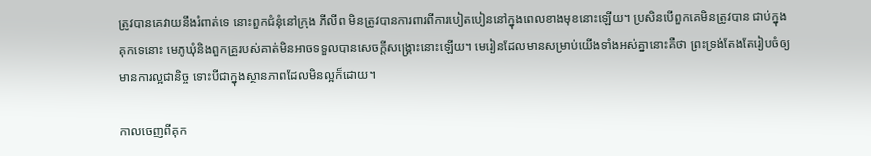ត្រូវបានគេវាយនឹងរំពាត់ទេ នោះពួកជំនុំនៅក្រុង ភីលីព មិនត្រូវបានការពារពីការបៀតបៀននៅក្នុងពេលខាងមុខនោះឡើយ។ ប្រសិនបើពួកគេមិនត្រូវបាន ជាប់ក្នុង គុកទេនោះ មេភូឃុំនិងពួកគ្រួរបស់គាត់មិនអាចទទួលបានសេចក្តីសង្រ្គោះនោះឡើយ។ មេរៀនដែលមានសម្រាប់យើងទាំងអស់គ្នានោះគឺថា ព្រះទ្រង់តែងតែរៀបចំឲ្យមានការល្អជានិច្ច ទោះបីជាក្នុងស្ថានភាពដែលមិនល្អក៏ដោយ។

កាលចេញពីគុក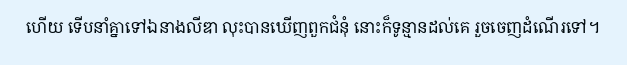ហើយ ទើបនាំគ្នាទៅឯនាងលីឌា លុះបានឃើញពួកជំនុំ នោះក៏ទូន្មានដល់គេ រួចចេញដំណើរទៅ។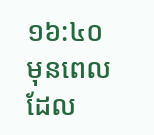១៦:៤០ មុនពេលដែល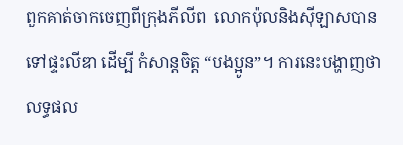ពួកគាត់ចាកចេញពីក្រុងភីលីព  លោកប៉ុលនិងស៊ីឡាសបានទៅផ្ទះលីឌា ដើម្បី កំសាន្តចិត្ត “បងប្អូន”។ ការនេះបង្ហាញថា លទ្ធផល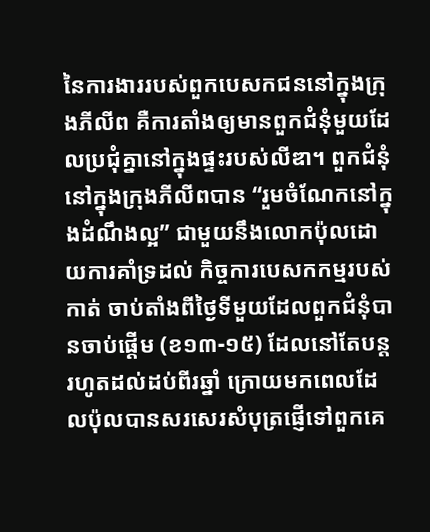នៃការងាររបស់ពួកបេសកជននៅក្នុងក្រុងភីលីព គឺការតាំងឲ្យមានពួកជំនុំមួយដែលប្រជុំគ្នានៅក្នុងផ្ទះរបស់លីឌា។ ពួកជំនុំនៅក្នុងក្រុងភីលីពបាន “រួមចំណែកនៅក្នុងដំណឹងល្អ” ជាមួយនឹងលោកប៉ុលដោយការគាំទ្រដល់ កិច្ចការបេសកកម្មរបស់កាត់ ចាប់តាំងពីថ្ងៃទីមួយដែលពួកជំនុំបានចាប់ផ្តើម (ខ១៣-១៥) ដែលនៅតែបន្ត រហូតដល់ដប់ពីរឆ្នាំ ក្រោយមកពេលដែលប៉ុលបានសរសេរសំបុត្រផ្ញើទៅពួកគេ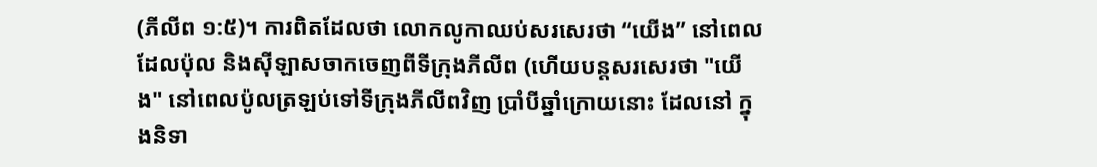(ភីលីព ១:៥)។ ការពិតដែលថា លោកលូកាឈប់សរសេរថា “យើង” នៅពេលដែលប៉ុល និងស៊ីឡាសចាកចេញពីទីក្រុងភីលីព (ហើយបន្តសរសេរថា "យើង" នៅពេលប៉ូលត្រឡប់ទៅទីក្រុងភីលីពវិញ ប្រាំបីឆ្នាំក្រោយនោះ ដែលនៅ ក្នុងនិទា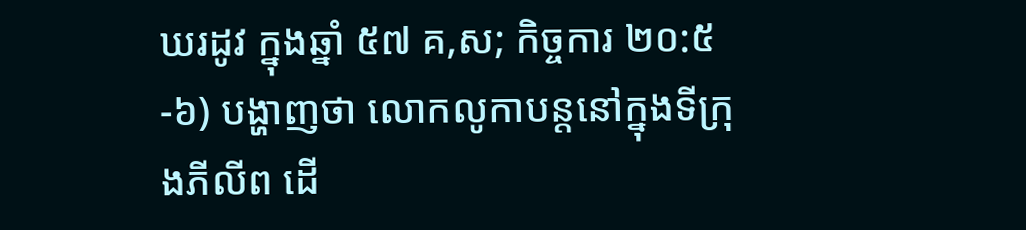ឃរដូវ ក្នុងឆ្នាំ ៥៧ គ,ស; កិច្ចការ ២០:៥-៦) បង្ហាញថា លោកលូកាបន្តនៅក្នុងទីក្រុងភីលីព ដើ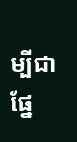ម្បីជាផ្នែ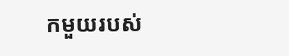កមួយរបស់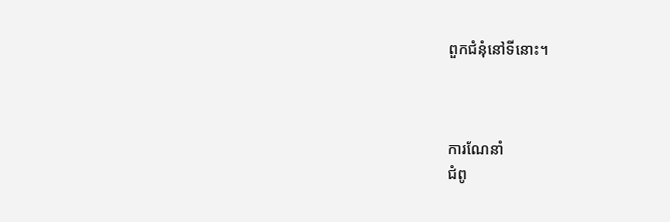ពួកជំនុំនៅទីនោះ។



ការណែនាំ
ជំពូ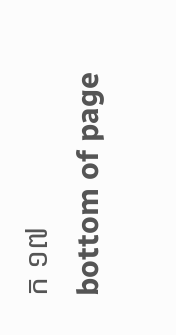ក ១៧
bottom of page